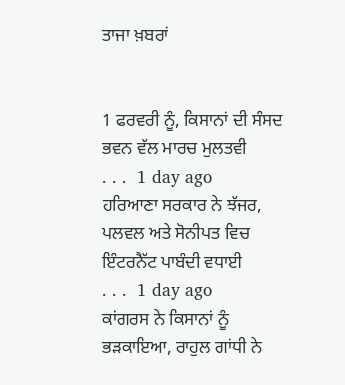ਤਾਜਾ ਖ਼ਬਰਾਂ


1 ਫਰਵਰੀ ਨੂੰ, ਕਿਸਾਨਾਂ ਦੀ ਸੰਸਦ ਭਵਨ ਵੱਲ ਮਾਰਚ ਮੁਲਤਵੀ
. . .  1 day ago
ਹਰਿਆਣਾ ਸਰਕਾਰ ਨੇ ਝੱਜਰ, ਪਲਵਲ ਅਤੇ ਸੋਨੀਪਤ ਵਿਚ ਇੰਟਰਨੈੱਟ ਪਾਬੰਦੀ ਵਧਾਈ
. . .  1 day ago
ਕਾਂਗਰਸ ਨੇ ਕਿਸਾਨਾਂ ਨੂੰ ਭੜਕਾਇਆ, ਰਾਹੁਲ ਗਾਂਧੀ ਨੇ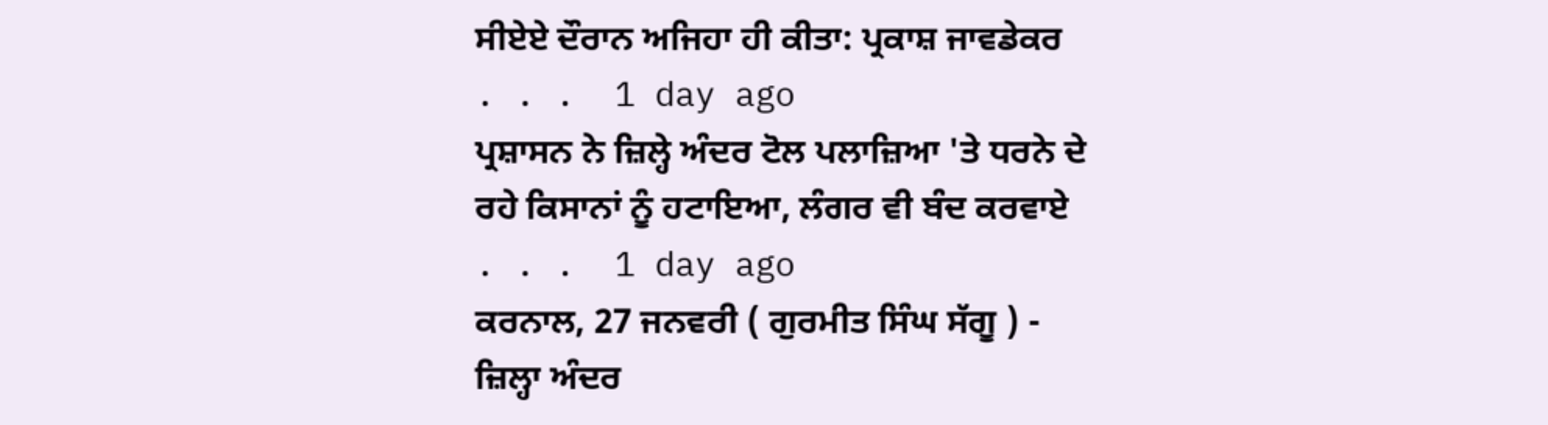ਸੀਏਏ ਦੌਰਾਨ ਅਜਿਹਾ ਹੀ ਕੀਤਾ: ਪ੍ਰਕਾਸ਼ ਜਾਵਡੇਕਰ
. . .  1 day ago
ਪ੍ਰਸ਼ਾਸਨ ਨੇ ਜ਼ਿਲ੍ਹੇ ਅੰਦਰ ਟੋਲ ਪਲਾਜ਼ਿਆ 'ਤੇ ਧਰਨੇ ਦੇ ਰਹੇ ਕਿਸਾਨਾਂ ਨੂੰ ਹਟਾਇਆ, ਲੰਗਰ ਵੀ ਬੰਦ ਕਰਵਾਏ
. . .  1 day ago
ਕਰਨਾਲ, 27 ਜਨਵਰੀ ( ਗੁਰਮੀਤ ਸਿੰਘ ਸੱਗੂ ) - ਜ਼ਿਲ੍ਹਾ ਅੰਦਰ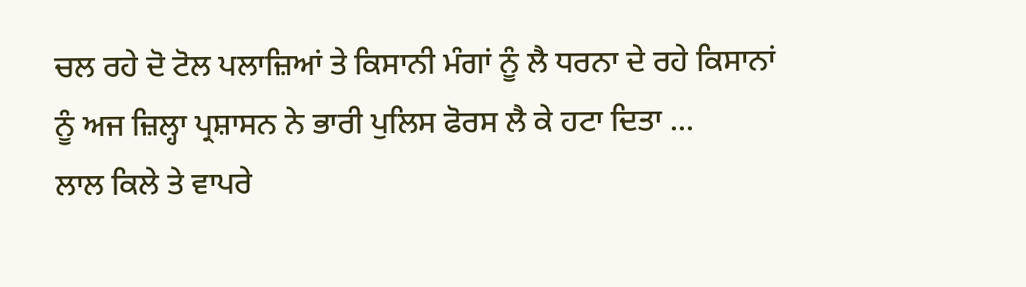ਚਲ ਰਹੇ ਦੋ ਟੋਲ ਪਲਾਜ਼ਿਆਂ ਤੇ ਕਿਸਾਨੀ ਮੰਗਾਂ ਨੂੰ ਲੈ ਧਰਨਾ ਦੇ ਰਹੇ ਕਿਸਾਨਾਂ ਨੂੰ ਅਜ ਜ਼ਿਲ੍ਹਾ ਪ੍ਰਸ਼ਾਸਨ ਨੇ ਭਾਰੀ ਪੁਲਿਸ ਫੋਰਸ ਲੈ ਕੇ ਹਟਾ ਦਿਤਾ ...
ਲਾਲ ਕਿਲੇ ਤੇ ਵਾਪਰੇ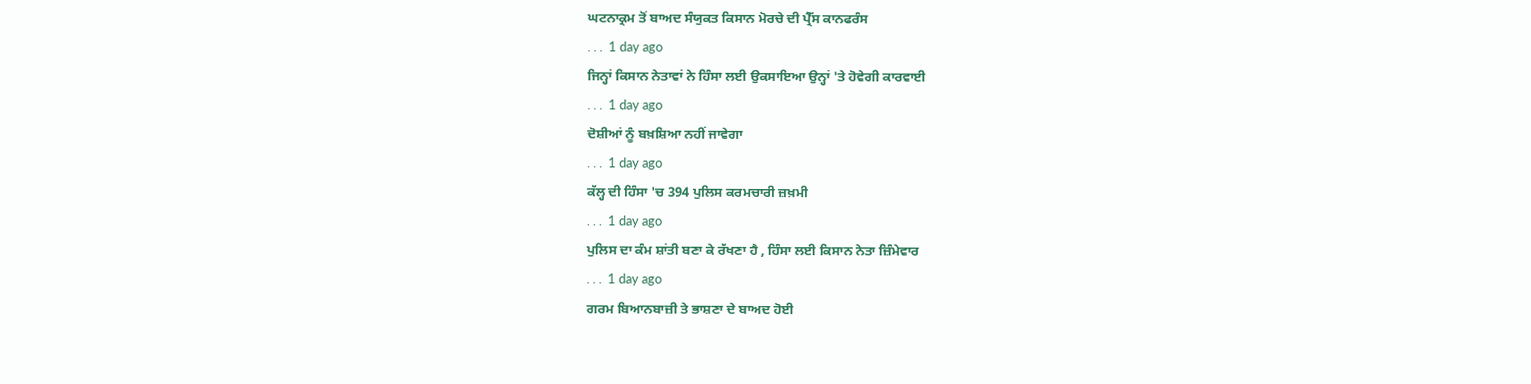ਘਟਨਾਕ੍ਰਮ ਤੋਂ ਬਾਅਦ ਸੰਯੁਕਤ ਕਿਸਾਨ ਮੋਰਚੇ ਦੀ ਪ੍ਰੈੱਸ ਕਾਨਫਰੰਸ
. . .  1 day ago
ਜਿਨ੍ਹਾਂ ਕਿਸਾਨ ਨੇਤਾਵਾਂ ਨੇ ਹਿੰਸਾ ਲਈ ਉਕਸਾਇਆ ਉਨ੍ਹਾਂ 'ਤੇ ਹੋਵੇਗੀ ਕਾਰਵਾਈ
. . .  1 day ago
ਦੋਸ਼ੀਆਂ ਨੂੰ ਬਖ਼ਸ਼ਿਆ ਨਹੀਂ ਜਾਵੇਗਾ
. . .  1 day ago
ਕੱਲ੍ਹ ਦੀ ਹਿੰਸਾ 'ਚ 394 ਪੁਲਿਸ ਕਰਮਚਾਰੀ ਜ਼ਖ਼ਮੀ
. . .  1 day ago
ਪੁਲਿਸ ਦਾ ਕੰਮ ਸ਼ਾਂਤੀ ਬਣਾ ਕੇ ਰੱਖਣਾ ਹੈ , ਹਿੰਸਾ ਲਈ ਕਿਸਾਨ ਨੇਤਾ ਜ਼ਿੰਮੇਵਾਰ
. . .  1 day ago
ਗਰਮ ਬਿਆਨਬਾਜ਼ੀ ਤੇ ਭਾਸ਼ਣਾ ਦੇ ਬਾਅਦ ਹੋਈ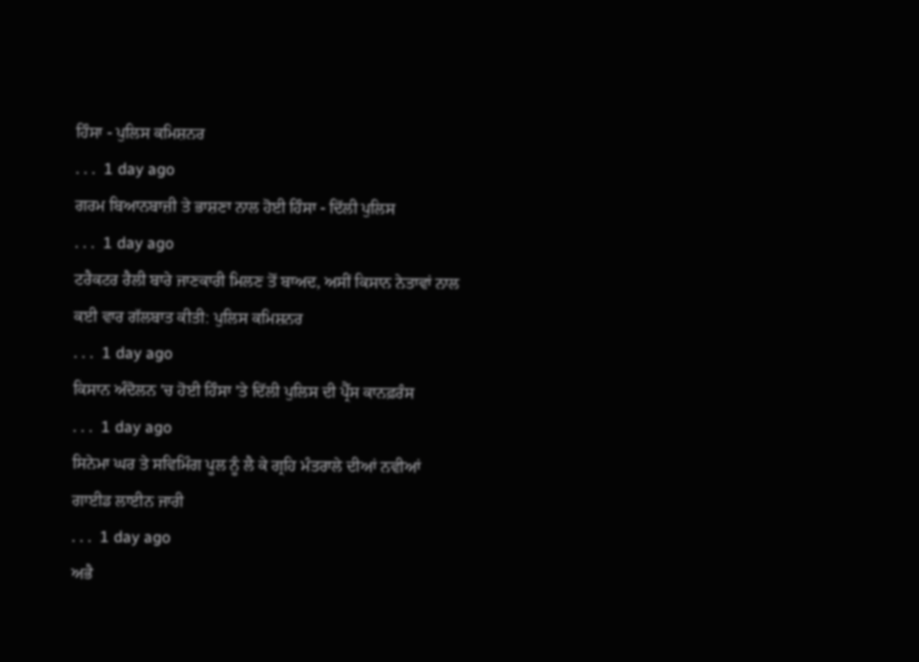ਹਿੰਸਾ - ਪੁਲਿਸ ਕਮਿਸ਼ਨਰ
. . .  1 day ago
ਗਰਮ ਬਿਆਨਬਾਜ਼ੀ ਤੇ ਭਾਸ਼ਣਾ ਨਾਲ ਹੋਈ ਹਿੰਸਾ - ਦਿੱਲੀ ਪੁਲਿਸ
. . .  1 day ago
ਟਰੈਕਟਰ ਰੈਲੀ ਬਾਰੇ ਜਾਣਕਾਰੀ ਮਿਲਣ ਤੋਂ ਬਾਅਦ, ਅਸੀਂ ਕਿਸਾਨ ਨੇਤਾਵਾਂ ਨਾਲ ਕਈ ਵਾਰ ਗੱਲਬਾਤ ਕੀਤੀ: ਪੁਲਿਸ ਕਮਿਸ਼ਨਰ
. . .  1 day ago
ਕਿਸਾਨ ਅੰਦੋਲਨ 'ਚ ਹੋਈ ਹਿੰਸਾ 'ਤੇ ਦਿੱਲੀ ਪੁਲਿਸ ਦੀ ਪ੍ਰੈੱਸ ਕਾਨਫ਼ਰੰਸ
. . .  1 day ago
ਸਿਨੇਮਾ ਘਰ ਤੇ ਸਵਿਮਿੰਗ ਪੂਲ ਨੂੰ ਲੈ ਕੇ ਗ੍ਰਹਿ ਮੰਤਰਾਲੇ ਦੀਆਂ ਨਵੀਆਂ ਗਾਈਡ ਲਾਈਨ ਜਾਰੀ
. . .  1 day ago
ਅਭੈ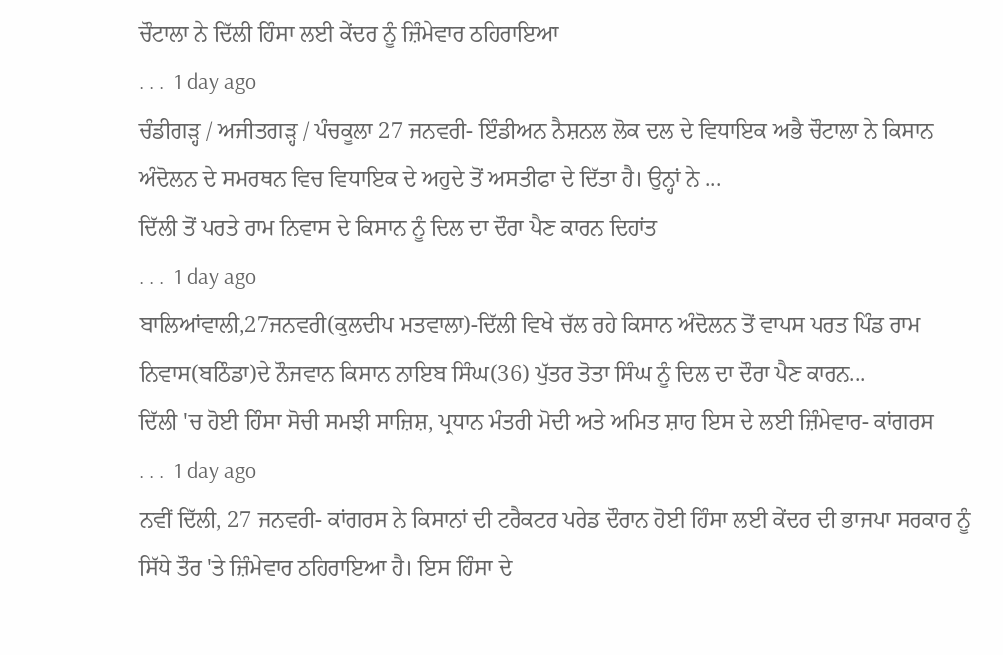ਚੌਟਾਲਾ ਨੇ ਦਿੱਲੀ ਹਿੰਸਾ ਲਈ ਕੇਂਦਰ ਨੂੰ ਜ਼ਿੰਮੇਵਾਰ ਠਹਿਰਾਇਆ
. . .  1 day ago
ਚੰਡੀਗੜ੍ਹ / ਅਜੀਤਗੜ੍ਹ / ਪੰਚਕੂਲਾ 27 ਜਨਵਰੀ- ਇੰਡੀਅਨ ਨੈਸ਼ਨਲ ਲੋਕ ਦਲ ਦੇ ਵਿਧਾਇਕ ਅਭੈ ਚੌਟਾਲਾ ਨੇ ਕਿਸਾਨ ਅੰਦੋਲਨ ਦੇ ਸਮਰਥਨ ਵਿਚ ਵਿਧਾਇਕ ਦੇ ਅਹੁਦੇ ਤੋਂ ਅਸਤੀਫਾ ਦੇ ਦਿੱਤਾ ਹੈ। ਉਨ੍ਹਾਂ ਨੇ ...
ਦਿੱਲੀ ਤੋਂ ਪਰਤੇ ਰਾਮ ਨਿਵਾਸ ਦੇ ਕਿਸਾਨ ਨੂੰ ਦਿਲ ਦਾ ਦੌਰਾ ਪੈਣ ਕਾਰਨ ਦਿਹਾਂਤ
. . .  1 day ago
ਬਾਲਿਆਂਵਾਲੀ,27ਜਨਵਰੀ(ਕੁਲਦੀਪ ਮਤਵਾਲਾ)-ਦਿੱਲੀ ਵਿਖੇ ਚੱਲ ਰਹੇ ਕਿਸਾਨ ਅੰਦੋਲਨ ਤੋਂ ਵਾਪਸ ਪਰਤ ਪਿੰਡ ਰਾਮ ਨਿਵਾਸ(ਬਠਿੰਡਾ)ਦੇ ਨੌਜਵਾਨ ਕਿਸਾਨ ਨਾਇਬ ਸਿੰਘ(36) ਪੁੱਤਰ ਤੋਤਾ ਸਿੰਘ ਨੂੰ ਦਿਲ ਦਾ ਦੌਰਾ ਪੈਣ ਕਾਰਨ...
ਦਿੱਲੀ 'ਚ ਹੋਈ ਹਿੰਸਾ ਸੋਚੀ ਸਮਝੀ ਸਾਜ਼ਿਸ਼, ਪ੍ਰਧਾਨ ਮੰਤਰੀ ਮੋਦੀ ਅਤੇ ਅਮਿਤ ਸ਼ਾਹ ਇਸ ਦੇ ਲਈ ਜ਼ਿੰਮੇਵਾਰ- ਕਾਂਗਰਸ
. . .  1 day ago
ਨਵੀਂ ਦਿੱਲੀ, 27 ਜਨਵਰੀ- ਕਾਂਗਰਸ ਨੇ ਕਿਸਾਨਾਂ ਦੀ ਟਰੈਕਟਰ ਪਰੇਡ ਦੌਰਾਨ ਹੋਈ ਹਿੰਸਾ ਲਈ ਕੇਂਦਰ ਦੀ ਭਾਜਪਾ ਸਰਕਾਰ ਨੂੰ ਸਿੱਧੇ ਤੌਰ 'ਤੇ ਜ਼ਿੰਮੇਵਾਰ ਠਹਿਰਾਇਆ ਹੈ। ਇਸ ਹਿੰਸਾ ਦੇ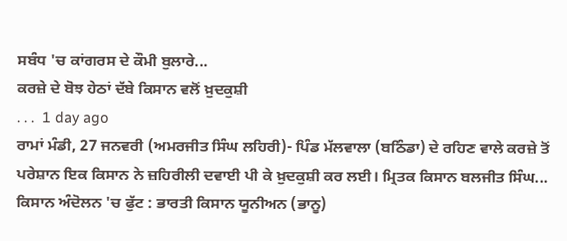ਸਬੰਧ 'ਚ ਕਾਂਗਰਸ ਦੇ ਕੌਮੀ ਬੁਲਾਰੇ...
ਕਰਜ਼ੇ ਦੇ ਬੋਝ ਹੇਠਾਂ ਦੱਬੇ ਕਿਸਾਨ ਵਲੋਂ ਖ਼ੁਦਕੁਸ਼ੀ
. . .  1 day ago
ਰਾਮਾਂ ਮੰਡੀ, 27 ਜਨਵਰੀ (ਅਮਰਜੀਤ ਸਿੰਘ ਲਹਿਰੀ)- ਪਿੰਡ ਮੱਲਵਾਲਾ (ਬਠਿੰਡਾ) ਦੇ ਰਹਿਣ ਵਾਲੇ ਕਰਜ਼ੇ ਤੋਂ ਪਰੇਸ਼ਾਨ ਇਕ ਕਿਸਾਨ ਨੇ ਜ਼ਹਿਰੀਲੀ ਦਵਾਈ ਪੀ ਕੇ ਖ਼ੁਦਕੁਸ਼ੀ ਕਰ ਲਈ। ਮ੍ਰਿਤਕ ਕਿਸਾਨ ਬਲਜੀਤ ਸਿੰਘ...
ਕਿਸਾਨ ਅੰਦੋਲਨ 'ਚ ਫੁੱਟ : ਭਾਰਤੀ ਕਿਸਾਨ ਯੂਨੀਅਨ (ਭਾਨੂ)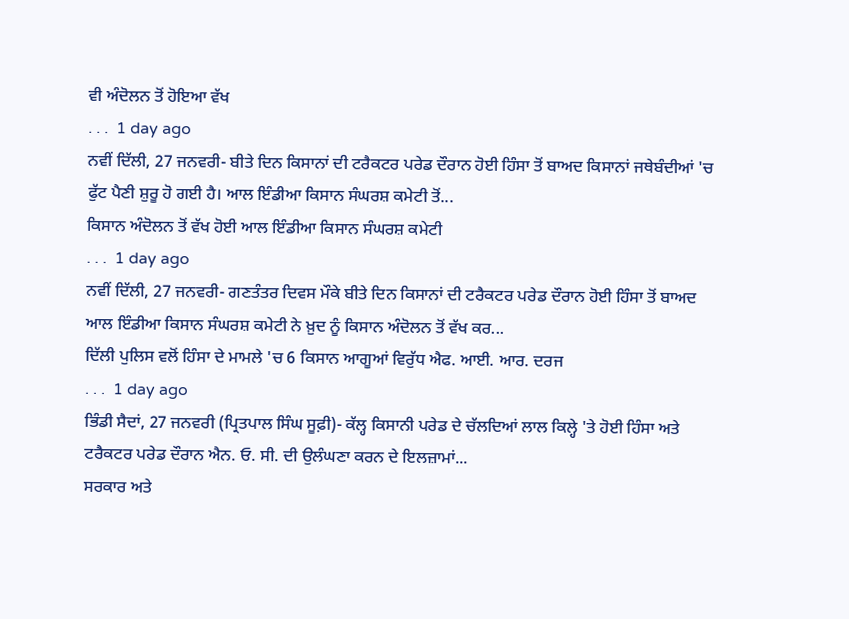ਵੀ ਅੰਦੋਲਨ ਤੋਂ ਹੋਇਆ ਵੱਖ
. . .  1 day ago
ਨਵੀਂ ਦਿੱਲੀ, 27 ਜਨਵਰੀ- ਬੀਤੇ ਦਿਨ ਕਿਸਾਨਾਂ ਦੀ ਟਰੈਕਟਰ ਪਰੇਡ ਦੌਰਾਨ ਹੋਈ ਹਿੰਸਾ ਤੋਂ ਬਾਅਦ ਕਿਸਾਨਾਂ ਜਥੇਬੰਦੀਆਂ 'ਚ ਫੁੱਟ ਪੈਣੀ ਸ਼ੁਰੂ ਹੋ ਗਈ ਹੈ। ਆਲ ਇੰਡੀਆ ਕਿਸਾਨ ਸੰਘਰਸ਼ ਕਮੇਟੀ ਤੋਂ...
ਕਿਸਾਨ ਅੰਦੋਲਨ ਤੋਂ ਵੱਖ ਹੋਈ ਆਲ ਇੰਡੀਆ ਕਿਸਾਨ ਸੰਘਰਸ਼ ਕਮੇਟੀ
. . .  1 day ago
ਨਵੀਂ ਦਿੱਲੀ, 27 ਜਨਵਰੀ- ਗਣਤੰਤਰ ਦਿਵਸ ਮੌਕੇ ਬੀਤੇ ਦਿਨ ਕਿਸਾਨਾਂ ਦੀ ਟਰੈਕਟਰ ਪਰੇਡ ਦੌਰਾਨ ਹੋਈ ਹਿੰਸਾ ਤੋਂ ਬਾਅਦ ਆਲ ਇੰਡੀਆ ਕਿਸਾਨ ਸੰਘਰਸ਼ ਕਮੇਟੀ ਨੇ ਖ਼ੁਦ ਨੂੰ ਕਿਸਾਨ ਅੰਦੋਲਨ ਤੋਂ ਵੱਖ ਕਰ...
ਦਿੱਲੀ ਪੁਲਿਸ ਵਲੋਂ ਹਿੰਸਾ ਦੇ ਮਾਮਲੇ 'ਚ 6 ਕਿਸਾਨ ਆਗੂਆਂ ਵਿਰੁੱਧ ਐਫ. ਆਈ. ਆਰ. ਦਰਜ
. . .  1 day ago
ਭਿੰਡੀ ਸੈਦਾਂ, 27 ਜਨਵਰੀ (ਪ੍ਰਿਤਪਾਲ ਸਿੰਘ ਸੂਫ਼ੀ)- ਕੱਲ੍ਹ ਕਿਸਾਨੀ ਪਰੇਡ ਦੇ ਚੱਲਦਿਆਂ ਲਾਲ ਕਿਲ੍ਹੇ 'ਤੇ ਹੋਈ ਹਿੰਸਾ ਅਤੇ ਟਰੈਕਟਰ ਪਰੇਡ ਦੌਰਾਨ ਐਨ. ਓ. ਸੀ. ਦੀ ਉਲੰਘਣਾ ਕਰਨ ਦੇ ਇਲਜ਼ਾਮਾਂ...
ਸਰਕਾਰ ਅਤੇ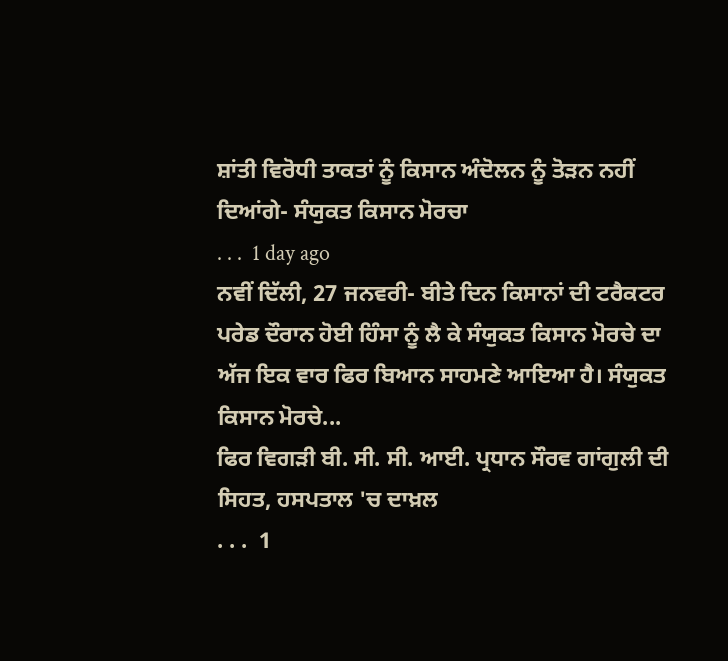ਸ਼ਾਂਤੀ ਵਿਰੋਧੀ ਤਾਕਤਾਂ ਨੂੰ ਕਿਸਾਨ ਅੰਦੋਲਨ ਨੂੰ ਤੋੜਨ ਨਹੀਂ ਦਿਆਂਗੇ- ਸੰਯੁਕਤ ਕਿਸਾਨ ਮੋਰਚਾ
. . .  1 day ago
ਨਵੀਂ ਦਿੱਲੀ, 27 ਜਨਵਰੀ- ਬੀਤੇ ਦਿਨ ਕਿਸਾਨਾਂ ਦੀ ਟਰੈਕਟਰ ਪਰੇਡ ਦੌਰਾਨ ਹੋਈ ਹਿੰਸਾ ਨੂੰ ਲੈ ਕੇ ਸੰਯੁਕਤ ਕਿਸਾਨ ਮੋਰਚੇ ਦਾ ਅੱਜ ਇਕ ਵਾਰ ਫਿਰ ਬਿਆਨ ਸਾਹਮਣੇ ਆਇਆ ਹੈ। ਸੰਯੁਕਤ ਕਿਸਾਨ ਮੋਰਚੇ...
ਫਿਰ ਵਿਗੜੀ ਬੀ. ਸੀ. ਸੀ. ਆਈ. ਪ੍ਰਧਾਨ ਸੌਰਵ ਗਾਂਗੁਲੀ ਦੀ ਸਿਹਤ, ਹਸਪਤਾਲ 'ਚ ਦਾਖ਼ਲ
. . .  1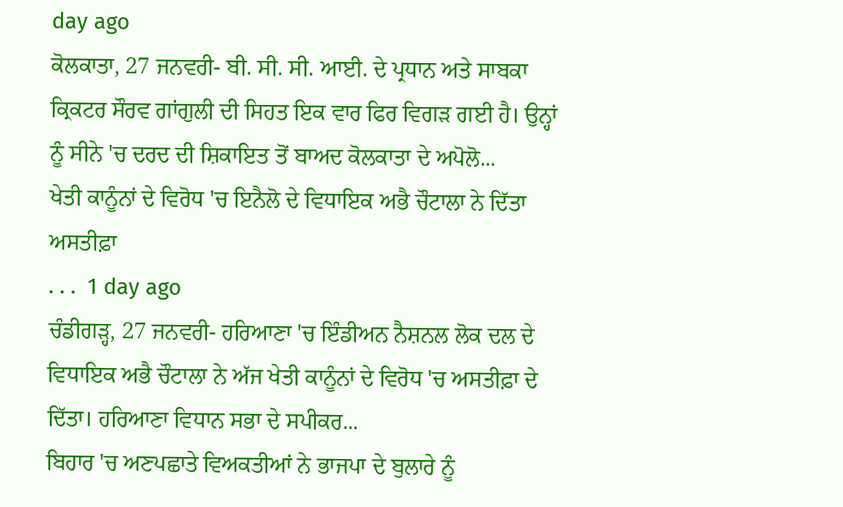day ago
ਕੋਲਕਾਤਾ, 27 ਜਨਵਰੀ- ਬੀ. ਸੀ. ਸੀ. ਆਈ. ਦੇ ਪ੍ਰਧਾਨ ਅਤੇ ਸਾਬਕਾ ਕ੍ਰਿਕਟਰ ਸੌਰਵ ਗਾਂਗੁਲੀ ਦੀ ਸਿਹਤ ਇਕ ਵਾਰ ਫਿਰ ਵਿਗੜ ਗਈ ਹੈ। ਉਨ੍ਹਾਂ ਨੂੰ ਸੀਨੇ 'ਚ ਦਰਦ ਦੀ ਸ਼ਿਕਾਇਤ ਤੋਂ ਬਾਅਦ ਕੋਲਕਾਤਾ ਦੇ ਅਪੋਲੋ...
ਖੇਤੀ ਕਾਨੂੰਨਾਂ ਦੇ ਵਿਰੋਧ 'ਚ ਇਨੈਲੋ ਦੇ ਵਿਧਾਇਕ ਅਭੈ ਚੌਟਾਲਾ ਨੇ ਦਿੱਤਾ ਅਸਤੀਫ਼ਾ
. . .  1 day ago
ਚੰਡੀਗੜ੍ਹ, 27 ਜਨਵਰੀ- ਹਰਿਆਣਾ 'ਚ ਇੰਡੀਅਨ ਨੈਸ਼ਨਲ ਲੋਕ ਦਲ ਦੇ ਵਿਧਾਇਕ ਅਭੈ ਚੌਟਾਲਾ ਨੇ ਅੱਜ ਖੇਤੀ ਕਾਨੂੰਨਾਂ ਦੇ ਵਿਰੋਧ 'ਚ ਅਸਤੀਫ਼ਾ ਦੇ ਦਿੱਤਾ। ਹਰਿਆਣਾ ਵਿਧਾਨ ਸਭਾ ਦੇ ਸਪੀਕਰ...
ਬਿਹਾਰ 'ਚ ਅਣਪਛਾਤੇ ਵਿਅਕਤੀਆਂ ਨੇ ਭਾਜਪਾ ਦੇ ਬੁਲਾਰੇ ਨੂੰ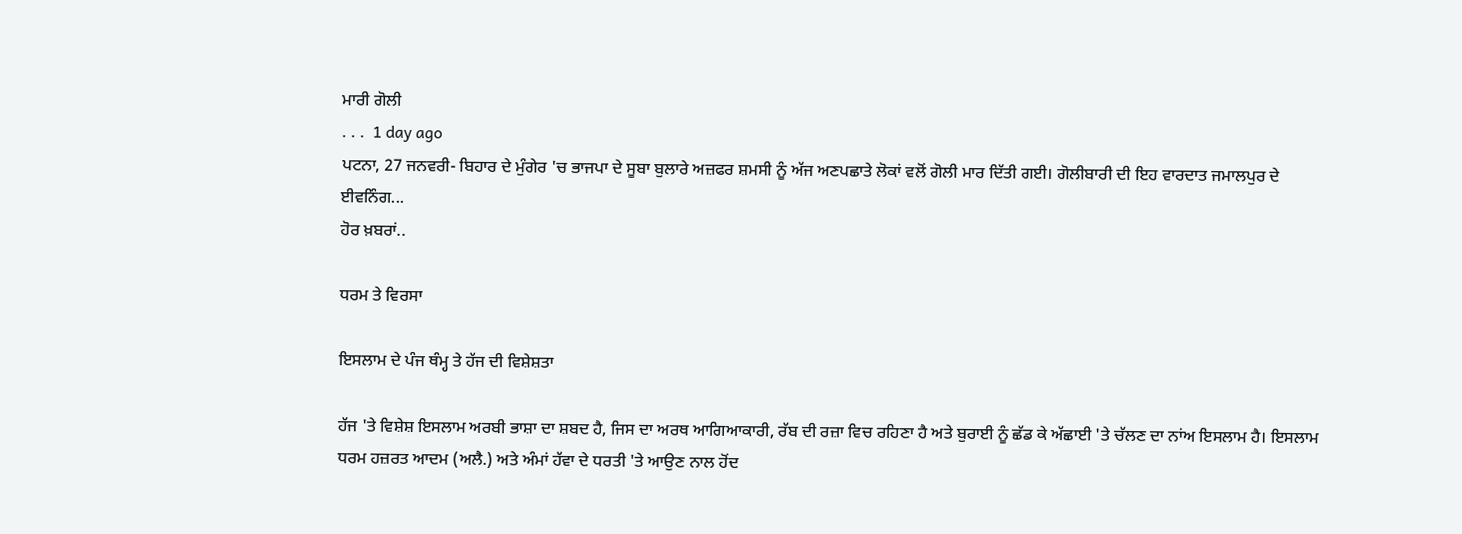ਮਾਰੀ ਗੋਲੀ
. . .  1 day ago
ਪਟਨਾ, 27 ਜਨਵਰੀ- ਬਿਹਾਰ ਦੇ ਮੁੰਗੇਰ 'ਚ ਭਾਜਪਾ ਦੇ ਸੂਬਾ ਬੁਲਾਰੇ ਅਜ਼ਫਰ ਸ਼ਮਸੀ ਨੂੰ ਅੱਜ ਅਣਪਛਾਤੇ ਲੋਕਾਂ ਵਲੋਂ ਗੋਲੀ ਮਾਰ ਦਿੱਤੀ ਗਈ। ਗੋਲੀਬਾਰੀ ਦੀ ਇਹ ਵਾਰਦਾਤ ਜਮਾਲਪੁਰ ਦੇ ਈਵਨਿੰਗ...
ਹੋਰ ਖ਼ਬਰਾਂ..

ਧਰਮ ਤੇ ਵਿਰਸਾ

ਇਸਲਾਮ ਦੇ ਪੰਜ ਥੰਮ੍ਹ ਤੇ ਹੱਜ ਦੀ ਵਿਸ਼ੇਸ਼ਤਾ

ਹੱਜ 'ਤੇ ਵਿਸ਼ੇਸ਼ ਇਸਲਾਮ ਅਰਬੀ ਭਾਸ਼ਾ ਦਾ ਸ਼ਬਦ ਹੈ, ਜਿਸ ਦਾ ਅਰਥ ਆਗਿਆਕਾਰੀ, ਰੱਬ ਦੀ ਰਜ਼ਾ ਵਿਚ ਰਹਿਣਾ ਹੈ ਅਤੇ ਬੁਰਾਈ ਨੂੰ ਛੱਡ ਕੇ ਅੱਛਾਈ 'ਤੇ ਚੱਲਣ ਦਾ ਨਾਂਅ ਇਸਲਾਮ ਹੈ। ਇਸਲਾਮ ਧਰਮ ਹਜ਼ਰਤ ਆਦਮ (ਅਲੈ.) ਅਤੇ ਅੰਮਾਂ ਹੱਵਾ ਦੇ ਧਰਤੀ 'ਤੇ ਆਉਣ ਨਾਲ ਹੋਂਦ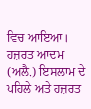ਵਿਚ ਆਇਆ। ਹਜ਼ਰਤ ਆਦਮ (ਅਲੈ.) ਇਸਲਾਮ ਦੇ ਪਹਿਲੇ ਅਤੇ ਹਜ਼ਰਤ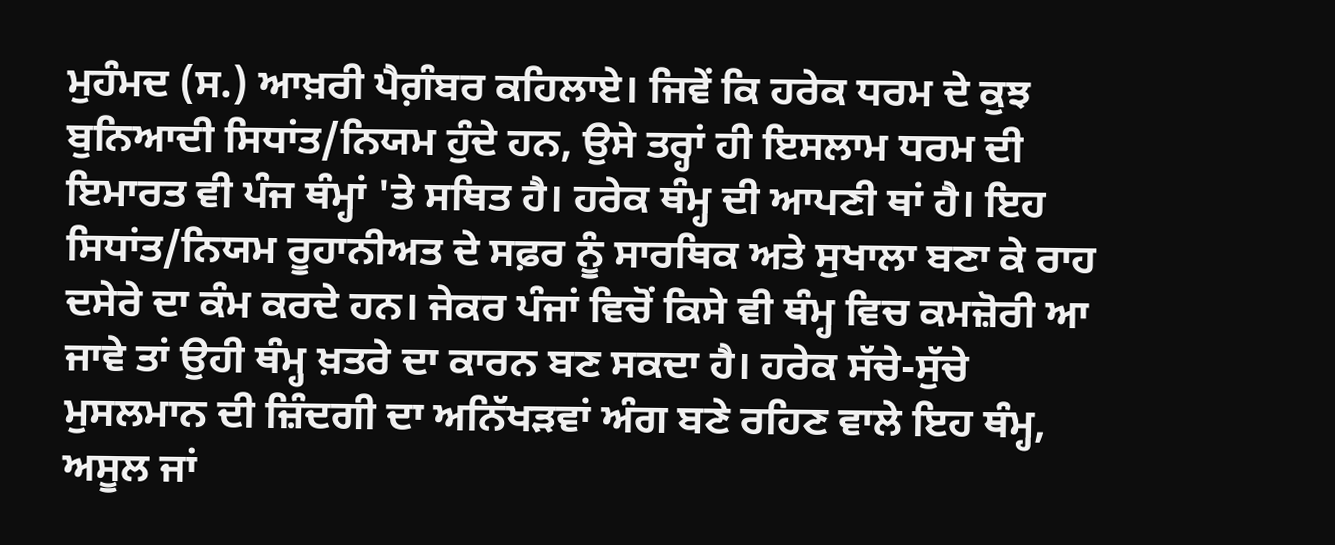ਮੁਹੰਮਦ (ਸ.) ਆਖ਼ਰੀ ਪੈਗ਼ੰਬਰ ਕਹਿਲਾਏ। ਜਿਵੇਂ ਕਿ ਹਰੇਕ ਧਰਮ ਦੇ ਕੁਝ ਬੁਨਿਆਦੀ ਸਿਧਾਂਤ/ਨਿਯਮ ਹੁੰਦੇ ਹਨ, ਉਸੇ ਤਰ੍ਹਾਂ ਹੀ ਇਸਲਾਮ ਧਰਮ ਦੀ ਇਮਾਰਤ ਵੀ ਪੰਜ ਥੰਮ੍ਹਾਂ 'ਤੇ ਸਥਿਤ ਹੈ। ਹਰੇਕ ਥੰਮ੍ਹ ਦੀ ਆਪਣੀ ਥਾਂ ਹੈ। ਇਹ ਸਿਧਾਂਤ/ਨਿਯਮ ਰੂਹਾਨੀਅਤ ਦੇ ਸਫ਼ਰ ਨੂੰ ਸਾਰਥਿਕ ਅਤੇ ਸੁਖਾਲਾ ਬਣਾ ਕੇ ਰਾਹ ਦਸੇਰੇ ਦਾ ਕੰਮ ਕਰਦੇ ਹਨ। ਜੇਕਰ ਪੰਜਾਂ ਵਿਚੋਂ ਕਿਸੇ ਵੀ ਥੰਮ੍ਹ ਵਿਚ ਕਮਜ਼ੋਰੀ ਆ ਜਾਵੇ ਤਾਂ ਉਹੀ ਥੰਮ੍ਹ ਖ਼ਤਰੇ ਦਾ ਕਾਰਨ ਬਣ ਸਕਦਾ ਹੈ। ਹਰੇਕ ਸੱਚੇ-ਸੁੱਚੇ ਮੁਸਲਮਾਨ ਦੀ ਜ਼ਿੰਦਗੀ ਦਾ ਅਨਿੱਖੜਵਾਂ ਅੰਗ ਬਣੇ ਰਹਿਣ ਵਾਲੇ ਇਹ ਥੰਮ੍ਹ, ਅਸੂਲ ਜਾਂ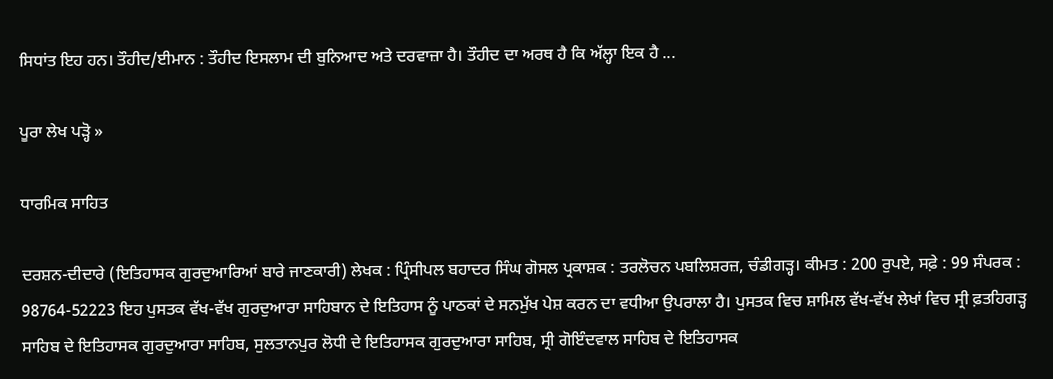ਸਿਧਾਂਤ ਇਹ ਹਨ। ਤੌਹੀਦ/ਈਮਾਨ : ਤੌਹੀਦ ਇਸਲਾਮ ਦੀ ਬੁਨਿਆਦ ਅਤੇ ਦਰਵਾਜ਼ਾ ਹੈ। ਤੌਹੀਦ ਦਾ ਅਰਥ ਹੈ ਕਿ ਅੱਲ੍ਹਾ ਇਕ ਹੈ ...

ਪੂਰਾ ਲੇਖ ਪੜ੍ਹੋ »

ਧਾਰਮਿਕ ਸਾਹਿਤ

ਦਰਸ਼ਨ-ਦੀਦਾਰੇ (ਇਤਿਹਾਸਕ ਗੁਰਦੁਆਰਿਆਂ ਬਾਰੇ ਜਾਣਕਾਰੀ) ਲੇਖਕ : ਪ੍ਰਿੰਸੀਪਲ ਬਹਾਦਰ ਸਿੰਘ ਗੋਸਲ ਪ੍ਰਕਾਸ਼ਕ : ਤਰਲੋਚਨ ਪਬਲਿਸ਼ਰਜ਼, ਚੰਡੀਗੜ੍ਹ। ਕੀਮਤ : 200 ਰੁਪਏ, ਸਫ਼ੇ : 99 ਸੰਪਰਕ : 98764-52223 ਇਹ ਪੁਸਤਕ ਵੱਖ-ਵੱਖ ਗੁਰਦੁਆਰਾ ਸਾਹਿਬਾਨ ਦੇ ਇਤਿਹਾਸ ਨੂੰ ਪਾਠਕਾਂ ਦੇ ਸਨਮੁੱਖ ਪੇਸ਼ ਕਰਨ ਦਾ ਵਧੀਆ ਉਪਰਾਲਾ ਹੈ। ਪੁਸਤਕ ਵਿਚ ਸ਼ਾਮਿਲ ਵੱਖ-ਵੱਖ ਲੇਖਾਂ ਵਿਚ ਸ੍ਰੀ ਫ਼ਤਹਿਗੜ੍ਹ ਸਾਹਿਬ ਦੇ ਇਤਿਹਾਸਕ ਗੁਰਦੁਆਰਾ ਸਾਹਿਬ, ਸੁਲਤਾਨਪੁਰ ਲੋਧੀ ਦੇ ਇਤਿਹਾਸਕ ਗੁਰਦੁਆਰਾ ਸਾਹਿਬ, ਸ੍ਰੀ ਗੋਇੰਦਵਾਲ ਸਾਹਿਬ ਦੇ ਇਤਿਹਾਸਕ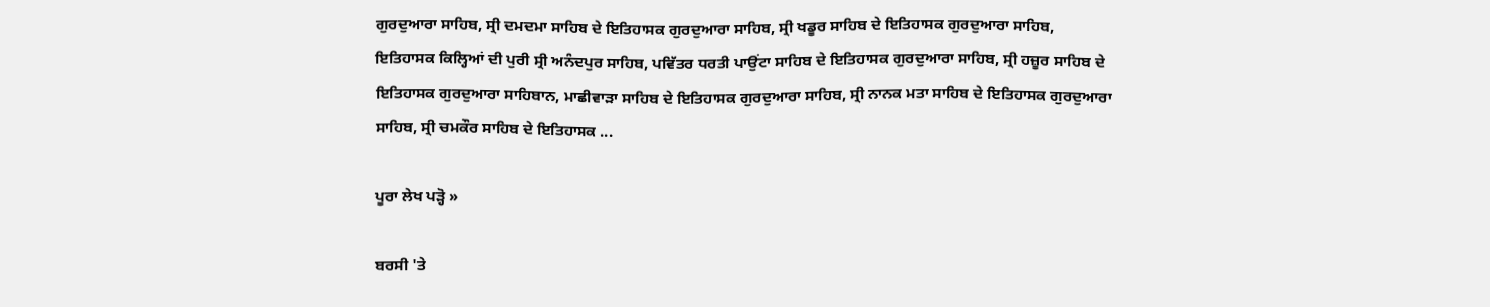ਗੁਰਦੁਆਰਾ ਸਾਹਿਬ, ਸ੍ਰੀ ਦਮਦਮਾ ਸਾਹਿਬ ਦੇ ਇਤਿਹਾਸਕ ਗੁਰਦੁਆਰਾ ਸਾਹਿਬ, ਸ੍ਰੀ ਖਡੂਰ ਸਾਹਿਬ ਦੇ ਇਤਿਹਾਸਕ ਗੁਰਦੁਆਰਾ ਸਾਹਿਬ, ਇਤਿਹਾਸਕ ਕਿਲ੍ਹਿਆਂ ਦੀ ਪੁਰੀ ਸ੍ਰੀ ਅਨੰਦਪੁਰ ਸਾਹਿਬ, ਪਵਿੱਤਰ ਧਰਤੀ ਪਾਉਂਟਾ ਸਾਹਿਬ ਦੇ ਇਤਿਹਾਸਕ ਗੁਰਦੁਆਰਾ ਸਾਹਿਬ, ਸ੍ਰੀ ਹਜ਼ੂਰ ਸਾਹਿਬ ਦੇ ਇਤਿਹਾਸਕ ਗੁਰਦੁਆਰਾ ਸਾਹਿਬਾਨ, ਮਾਛੀਵਾੜਾ ਸਾਹਿਬ ਦੇ ਇਤਿਹਾਸਕ ਗੁਰਦੁਆਰਾ ਸਾਹਿਬ, ਸ੍ਰੀ ਨਾਨਕ ਮਤਾ ਸਾਹਿਬ ਦੇ ਇਤਿਹਾਸਕ ਗੁਰਦੁਆਰਾ ਸਾਹਿਬ, ਸ੍ਰੀ ਚਮਕੌਰ ਸਾਹਿਬ ਦੇ ਇਤਿਹਾਸਕ ...

ਪੂਰਾ ਲੇਖ ਪੜ੍ਹੋ »

ਬਰਸੀ 'ਤੇ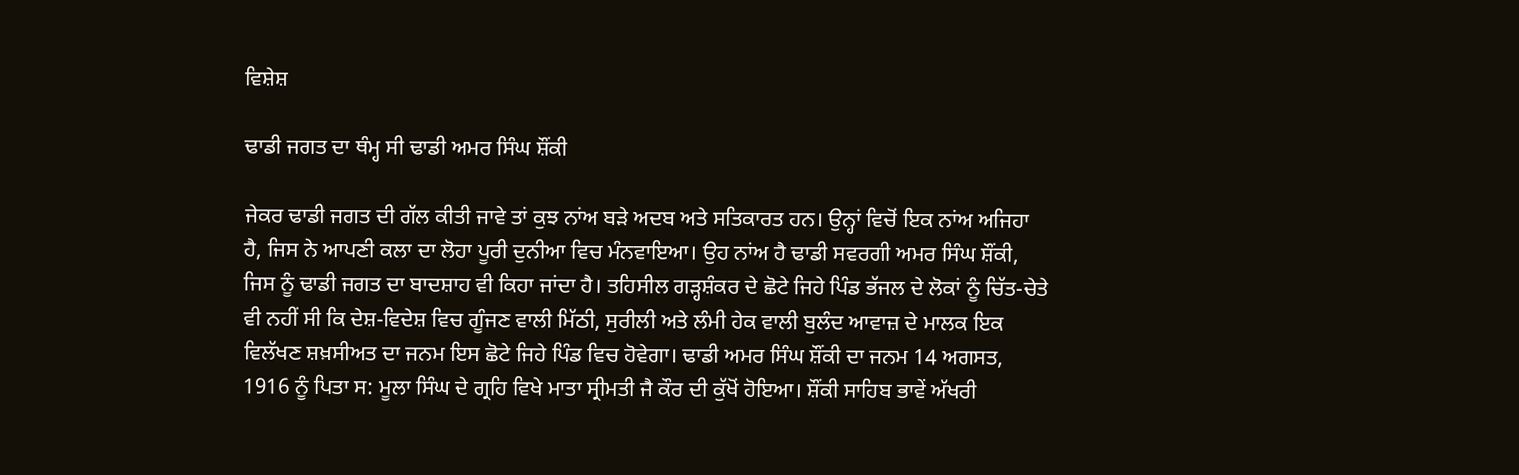ਵਿਸ਼ੇਸ਼

ਢਾਡੀ ਜਗਤ ਦਾ ਥੰਮ੍ਹ ਸੀ ਢਾਡੀ ਅਮਰ ਸਿੰਘ ਸ਼ੌਂਕੀ

ਜੇਕਰ ਢਾਡੀ ਜਗਤ ਦੀ ਗੱਲ ਕੀਤੀ ਜਾਵੇ ਤਾਂ ਕੁਝ ਨਾਂਅ ਬੜੇ ਅਦਬ ਅਤੇ ਸਤਿਕਾਰਤ ਹਨ। ਉਨ੍ਹਾਂ ਵਿਚੋਂ ਇਕ ਨਾਂਅ ਅਜਿਹਾ ਹੈ, ਜਿਸ ਨੇ ਆਪਣੀ ਕਲਾ ਦਾ ਲੋਹਾ ਪੂਰੀ ਦੁਨੀਆ ਵਿਚ ਮੰਨਵਾਇਆ। ਉਹ ਨਾਂਅ ਹੈ ਢਾਡੀ ਸਵਰਗੀ ਅਮਰ ਸਿੰਘ ਸ਼ੌਂਕੀ, ਜਿਸ ਨੂੰ ਢਾਡੀ ਜਗਤ ਦਾ ਬਾਦਸ਼ਾਹ ਵੀ ਕਿਹਾ ਜਾਂਦਾ ਹੈ। ਤਹਿਸੀਲ ਗੜ੍ਹਸ਼ੰਕਰ ਦੇ ਛੋਟੇ ਜਿਹੇ ਪਿੰਡ ਭੱਜਲ ਦੇ ਲੋਕਾਂ ਨੂੰ ਚਿੱਤ-ਚੇਤੇ ਵੀ ਨਹੀਂ ਸੀ ਕਿ ਦੇਸ਼-ਵਿਦੇਸ਼ ਵਿਚ ਗੂੰਜਣ ਵਾਲੀ ਮਿੱਠੀ, ਸੁਰੀਲੀ ਅਤੇ ਲੰਮੀ ਹੇਕ ਵਾਲੀ ਬੁਲੰਦ ਆਵਾਜ਼ ਦੇ ਮਾਲਕ ਇਕ ਵਿਲੱਖਣ ਸ਼ਖ਼ਸੀਅਤ ਦਾ ਜਨਮ ਇਸ ਛੋਟੇ ਜਿਹੇ ਪਿੰਡ ਵਿਚ ਹੋਵੇਗਾ। ਢਾਡੀ ਅਮਰ ਸਿੰਘ ਸ਼ੌਂਕੀ ਦਾ ਜਨਮ 14 ਅਗਸਤ, 1916 ਨੂੰ ਪਿਤਾ ਸ: ਮੂਲਾ ਸਿੰਘ ਦੇ ਗ੍ਰਹਿ ਵਿਖੇ ਮਾਤਾ ਸ੍ਰੀਮਤੀ ਜੈ ਕੌਰ ਦੀ ਕੁੱਖੋਂ ਹੋਇਆ। ਸ਼ੌਂਕੀ ਸਾਹਿਬ ਭਾਵੇਂ ਅੱਖਰੀ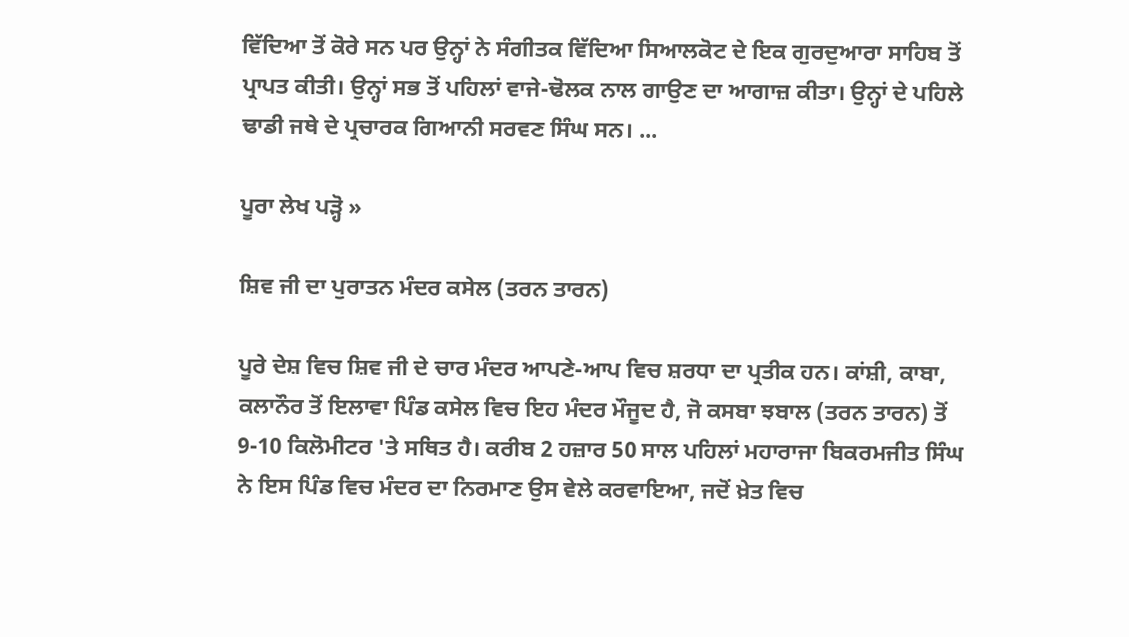ਵਿੱਦਿਆ ਤੋਂ ਕੋਰੇ ਸਨ ਪਰ ਉਨ੍ਹਾਂ ਨੇ ਸੰਗੀਤਕ ਵਿੱਦਿਆ ਸਿਆਲਕੋਟ ਦੇ ਇਕ ਗੁਰਦੁਆਰਾ ਸਾਹਿਬ ਤੋਂ ਪ੍ਰਾਪਤ ਕੀਤੀ। ਉਨ੍ਹਾਂ ਸਭ ਤੋਂ ਪਹਿਲਾਂ ਵਾਜੇ-ਢੋਲਕ ਨਾਲ ਗਾਉਣ ਦਾ ਆਗਾਜ਼ ਕੀਤਾ। ਉਨ੍ਹਾਂ ਦੇ ਪਹਿਲੇ ਢਾਡੀ ਜਥੇ ਦੇ ਪ੍ਰਚਾਰਕ ਗਿਆਨੀ ਸਰਵਣ ਸਿੰਘ ਸਨ। ...

ਪੂਰਾ ਲੇਖ ਪੜ੍ਹੋ »

ਸ਼ਿਵ ਜੀ ਦਾ ਪੁਰਾਤਨ ਮੰਦਰ ਕਸੇਲ (ਤਰਨ ਤਾਰਨ)

ਪੂਰੇ ਦੇਸ਼ ਵਿਚ ਸ਼ਿਵ ਜੀ ਦੇ ਚਾਰ ਮੰਦਰ ਆਪਣੇ-ਆਪ ਵਿਚ ਸ਼ਰਧਾ ਦਾ ਪ੍ਰਤੀਕ ਹਨ। ਕਾਂਸ਼ੀ, ਕਾਬਾ, ਕਲਾਨੌਰ ਤੋਂ ਇਲਾਵਾ ਪਿੰਡ ਕਸੇਲ ਵਿਚ ਇਹ ਮੰਦਰ ਮੌਜੂਦ ਹੈ, ਜੋ ਕਸਬਾ ਝਬਾਲ (ਤਰਨ ਤਾਰਨ) ਤੋਂ 9-10 ਕਿਲੋਮੀਟਰ 'ਤੇ ਸਥਿਤ ਹੈ। ਕਰੀਬ 2 ਹਜ਼ਾਰ 50 ਸਾਲ ਪਹਿਲਾਂ ਮਹਾਰਾਜਾ ਬਿਕਰਮਜੀਤ ਸਿੰਘ ਨੇ ਇਸ ਪਿੰਡ ਵਿਚ ਮੰਦਰ ਦਾ ਨਿਰਮਾਣ ਉਸ ਵੇਲੇ ਕਰਵਾਇਆ, ਜਦੋਂ ਖ਼ੇਤ ਵਿਚ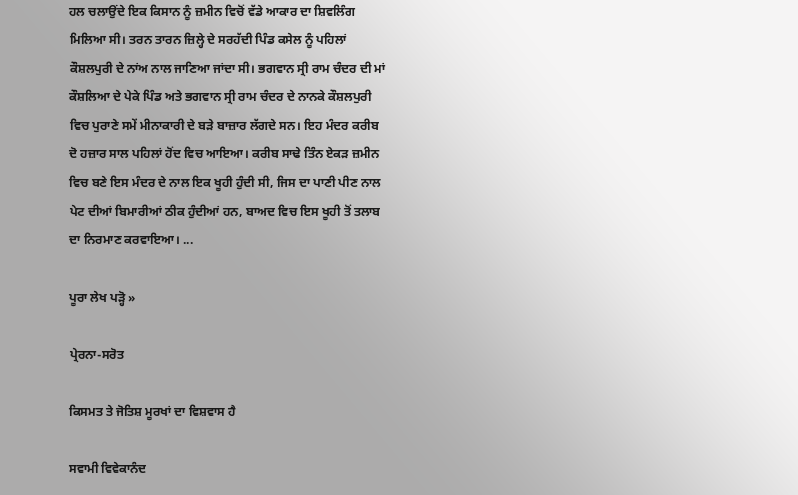ਹਲ ਚਲਾਉਂਦੇ ਇਕ ਕਿਸਾਨ ਨੂੰ ਜ਼ਮੀਨ ਵਿਚੋਂ ਵੱਡੇ ਆਕਾਰ ਦਾ ਸ਼ਿਵਲਿੰਗ ਮਿਲਿਆ ਸੀ। ਤਰਨ ਤਾਰਨ ਜ਼ਿਲ੍ਹੇ ਦੇ ਸਰਹੱਦੀ ਪਿੰਡ ਕਸੇਲ ਨੂੰ ਪਹਿਲਾਂ ਕੌਸ਼ਲਪੁਰੀ ਦੇ ਨਾਂਅ ਨਾਲ ਜਾਣਿਆ ਜਾਂਦਾ ਸੀ। ਭਗਵਾਨ ਸ੍ਰੀ ਰਾਮ ਚੰਦਰ ਦੀ ਮਾਂ ਕੌਸ਼ਲਿਆ ਦੇ ਪੇਕੇ ਪਿੰਡ ਅਤੇ ਭਗਵਾਨ ਸ੍ਰੀ ਰਾਮ ਚੰਦਰ ਦੇ ਨਾਨਕੇ ਕੌਸ਼ਲਪੁਰੀ ਵਿਚ ਪੁਰਾਣੇ ਸਮੇਂ ਮੀਨਾਕਾਰੀ ਦੇ ਬੜੇ ਬਾਜ਼ਾਰ ਲੱਗਦੇ ਸਨ। ਇਹ ਮੰਦਰ ਕਰੀਬ ਦੋ ਹਜ਼ਾਰ ਸਾਲ ਪਹਿਲਾਂ ਹੋਂਦ ਵਿਚ ਆਇਆ। ਕਰੀਬ ਸਾਢੇ ਤਿੰਨ ਏਕੜ ਜ਼ਮੀਨ ਵਿਚ ਬਣੇ ਇਸ ਮੰਦਰ ਦੇ ਨਾਲ ਇਕ ਖੂਹੀ ਹੁੰਦੀ ਸੀ, ਜਿਸ ਦਾ ਪਾਣੀ ਪੀਣ ਨਾਲ ਪੇਟ ਦੀਆਂ ਬਿਮਾਰੀਆਂ ਠੀਕ ਹੁੰਦੀਆਂ ਹਨ, ਬਾਅਦ ਵਿਚ ਇਸ ਖੂਹੀ ਤੋਂ ਤਲਾਬ ਦਾ ਨਿਰਮਾਣ ਕਰਵਾਇਆ। ...

ਪੂਰਾ ਲੇਖ ਪੜ੍ਹੋ »

ਪ੍ਰੇਰਨਾ-ਸਰੋਤ

ਕਿਸਮਤ ਤੇ ਜੋਤਿਸ਼ ਮੂਰਖਾਂ ਦਾ ਵਿਸ਼ਵਾਸ ਹੈ

ਸਵਾਮੀ ਵਿਵੇਕਾਨੰਦ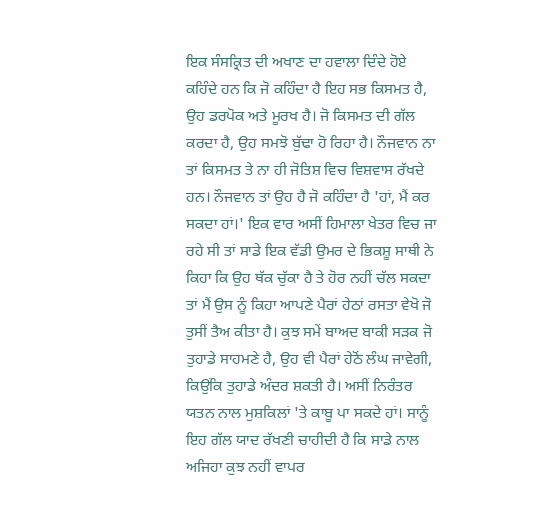ਇਕ ਸੰਸਕ੍ਰਿਤ ਦੀ ਅਖਾਣ ਦਾ ਹਵਾਲਾ ਦਿੰਦੇ ਹੋਏ ਕਹਿੰਦੇ ਹਨ ਕਿ ਜੋ ਕਹਿੰਦਾ ਹੈ ਇਹ ਸਭ ਕਿਸਮਤ ਹੈ, ਉਹ ਡਰਪੋਕ ਅਤੇ ਮੂਰਖ ਹੈ। ਜੋ ਕਿਸਮਤ ਦੀ ਗੱਲ ਕਰਦਾ ਹੈ, ਉਹ ਸਮਝੋ ਬੁੱਢਾ ਹੋ ਰਿਹਾ ਹੈ। ਨੌਜਵਾਨ ਨਾ ਤਾਂ ਕਿਸਮਤ ਤੇ ਨਾ ਹੀ ਜੋਤਿਸ਼ ਵਿਚ ਵਿਸ਼ਵਾਸ ਰੱਖਦੇ ਹਨ। ਨੌਜਵਾਨ ਤਾਂ ਉਹ ਹੈ ਜੋ ਕਹਿੰਦਾ ਹੈ 'ਹਾਂ, ਮੈਂ ਕਰ ਸਕਦਾ ਹਾਂ।' ਇਕ ਵਾਰ ਅਸੀਂ ਹਿਮਾਲਾ ਖੇਤਰ ਵਿਚ ਜਾ ਰਹੇ ਸੀ ਤਾਂ ਸਾਡੇ ਇਕ ਵੱਡੀ ਉਮਰ ਦੇ ਭਿਕਸ਼ੂ ਸਾਥੀ ਨੇ ਕਿਹਾ ਕਿ ਉਹ ਥੱਕ ਚੁੱਕਾ ਹੈ ਤੇ ਹੋਰ ਨਹੀਂ ਚੱਲ ਸਕਦਾ ਤਾਂ ਮੈਂ ਉਸ ਨੂੰ ਕਿਹਾ ਆਪਣੇ ਪੈਰਾਂ ਹੇਠਾਂ ਰਸਤਾ ਵੇਖੋ ਜੋ ਤੁਸੀਂ ਤੈਅ ਕੀਤਾ ਹੈ। ਕੁਝ ਸਮੇਂ ਬਾਅਦ ਬਾਕੀ ਸੜਕ ਜੋ ਤੁਹਾਡੇ ਸਾਹਮਣੇ ਹੈ, ਉਹ ਵੀ ਪੈਰਾਂ ਹੇਠੋਂ ਲੰਘ ਜਾਵੇਗੀ, ਕਿਉਂਕਿ ਤੁਹਾਡੇ ਅੰਦਰ ਸ਼ਕਤੀ ਹੈ। ਅਸੀਂ ਨਿਰੰਤਰ ਯਤਨ ਨਾਲ ਮੁਸ਼ਕਿਲਾਂ 'ਤੇ ਕਾਬੂ ਪਾ ਸਕਦੇ ਹਾਂ। ਸਾਨੂੰ ਇਹ ਗੱਲ ਯਾਦ ਰੱਖਣੀ ਚਾਹੀਦੀ ਹੈ ਕਿ ਸਾਡੇ ਨਾਲ ਅਜਿਹਾ ਕੁਝ ਨਹੀਂ ਵਾਪਰ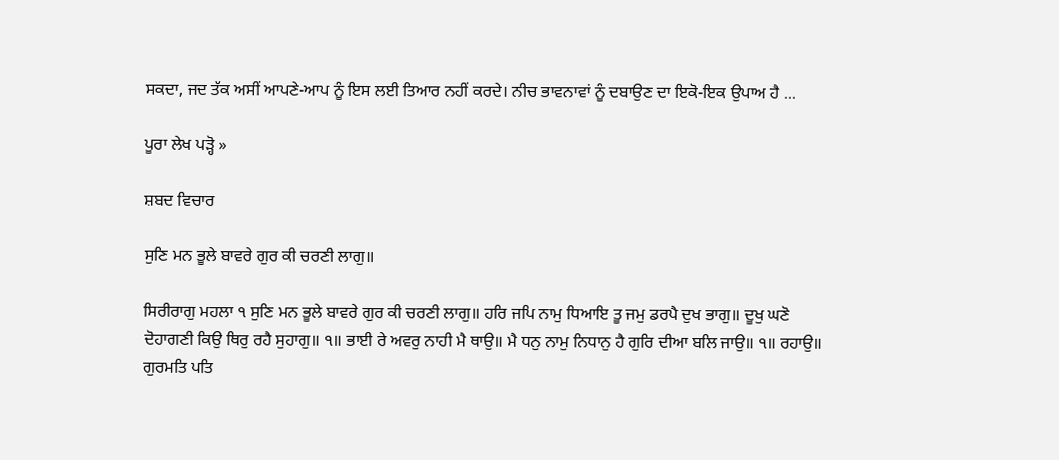ਸਕਦਾ, ਜਦ ਤੱਕ ਅਸੀਂ ਆਪਣੇ-ਆਪ ਨੂੰ ਇਸ ਲਈ ਤਿਆਰ ਨਹੀਂ ਕਰਦੇ। ਨੀਚ ਭਾਵਨਾਵਾਂ ਨੂੰ ਦਬਾਉਣ ਦਾ ਇਕੋ-ਇਕ ਉਪਾਅ ਹੈ ...

ਪੂਰਾ ਲੇਖ ਪੜ੍ਹੋ »

ਸ਼ਬਦ ਵਿਚਾਰ

ਸੁਣਿ ਮਨ ਭੂਲੇ ਬਾਵਰੇ ਗੁਰ ਕੀ ਚਰਣੀ ਲਾਗੁ॥

ਸਿਰੀਰਾਗੁ ਮਹਲਾ ੧ ਸੁਣਿ ਮਨ ਭੂਲੇ ਬਾਵਰੇ ਗੁਰ ਕੀ ਚਰਣੀ ਲਾਗੁ॥ ਹਰਿ ਜਪਿ ਨਾਮੁ ਧਿਆਇ ਤੂ ਜਮੁ ਡਰਪੈ ਦੁਖ ਭਾਗੁ॥ ਦੂਖੁ ਘਣੋ ਦੋਹਾਗਣੀ ਕਿਉ ਥਿਰੁ ਰਹੈ ਸੁਹਾਗੁ॥ ੧॥ ਭਾਈ ਰੇ ਅਵਰੁ ਨਾਹੀ ਮੈ ਥਾਉ॥ ਮੈ ਧਨੁ ਨਾਮੁ ਨਿਧਾਨੁ ਹੈ ਗੁਰਿ ਦੀਆ ਬਲਿ ਜਾਉ॥ ੧॥ ਰਹਾਉ॥ ਗੁਰਮਤਿ ਪਤਿ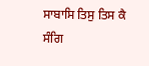ਸਾਬਾਸਿ ਤਿਸੁ ਤਿਸ ਕੈ ਸੰਗਿ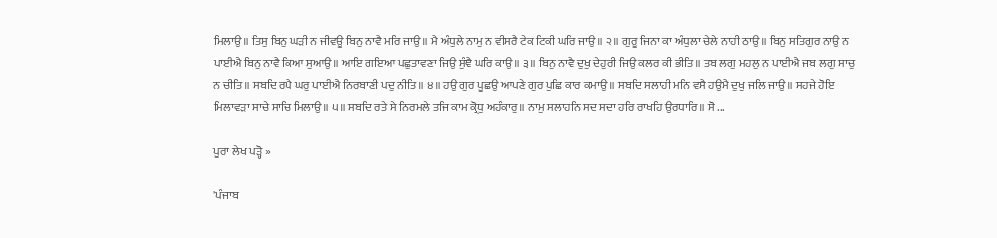ਮਿਲਾਉ॥ ਤਿਸੁ ਬਿਨੁ ਘੜੀ ਨ ਜੀਵਊ ਬਿਨੁ ਨਾਵੈ ਮਰਿ ਜਾਉ॥ ਮੈ ਅੰਧੁਲੇ ਨਾਮੁ ਨ ਵੀਸਰੈ ਟੇਕ ਟਿਕੀ ਘਰਿ ਜਾਉ॥ ੨॥ ਗੁਰੂ ਜਿਨਾ ਕਾ ਅੰਧੁਲਾ ਚੇਲੇ ਨਾਹੀ ਠਾਉ॥ ਬਿਨੁ ਸਤਿਗੁਰ ਨਾਉ ਨ ਪਾਈਐ ਬਿਨੁ ਨਾਵੈ ਕਿਆ ਸੁਆਉ॥ ਆਇ ਗਇਆ ਪਛੁਤਾਵਣਾ ਜਿਉ ਸੁੰਞੈ ਘਰਿ ਕਾਉ॥ ੩॥ ਬਿਨੁ ਨਾਵੈ ਦੁਖੁ ਦੇਹੁਰੀ ਜਿਉ ਕਲਰ ਕੀ ਭੀਤਿ॥ ਤਬ ਲਗੁ ਮਹਲੁ ਨ ਪਾਈਐ ਜਬ ਲਗੁ ਸਾਚੁ ਨ ਚੀਤਿ॥ ਸਬਦਿ ਰਪੈ ਘਰੁ ਪਾਈਐ ਨਿਰਬਾਣੀ ਪਦੁ ਨੀਤਿ॥ ੪॥ ਹਉ ਗੁਰ ਪੂਛਉ ਆਪਣੇ ਗੁਰ ਪੁਛਿ ਕਾਰ ਕਮਾਉ॥ ਸਬਦਿ ਸਲਾਹੀ ਮਨਿ ਵਸੈ ਹਉਮੈ ਦੁਖੁ ਜਲਿ ਜਾਉ॥ ਸਹਜੇ ਹੋਇ ਮਿਲਾਵੜਾ ਸਾਚੇ ਸਾਚਿ ਮਿਲਾਉ॥ ੫॥ ਸਬਦਿ ਰਤੇ ਸੇ ਨਿਰਮਲੇ ਤਜਿ ਕਾਮ ਕ੍ਰੋਧੁ ਅਹੰਕਾਰੁ॥ ਨਾਮੁ ਸਲਾਹਨਿ ਸਦ ਸਦਾ ਹਰਿ ਰਾਖਹਿ ਉਰਧਾਰਿ॥ ਸੋ ...

ਪੂਰਾ ਲੇਖ ਪੜ੍ਹੋ »

'ਪੰਜਾਬ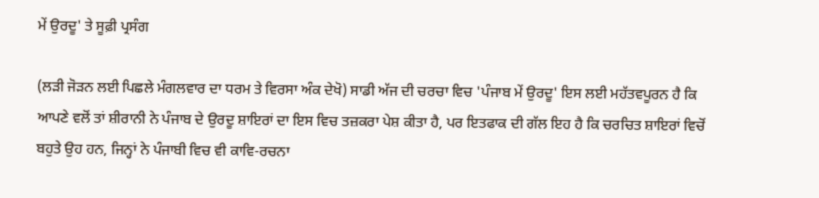ਮੇਂ ਉਰਦੂ' ਤੇ ਸੂਫ਼ੀ ਪ੍ਰਸੰਗ

(ਲੜੀ ਜੋੜਨ ਲਈ ਪਿਛਲੇ ਮੰਗਲਵਾਰ ਦਾ ਧਰਮ ਤੇ ਵਿਰਸਾ ਅੰਕ ਦੇਖੋ) ਸਾਡੀ ਅੱਜ ਦੀ ਚਰਚਾ ਵਿਚ 'ਪੰਜਾਬ ਮੇਂ ਉਰਦੂ' ਇਸ ਲਈ ਮਹੱਤਵਪੂਰਨ ਹੈ ਕਿ ਆਪਣੇ ਵਲੋਂ ਤਾਂ ਸ਼ੀਰਾਨੀ ਨੇ ਪੰਜਾਬ ਦੇ ਉਰਦੂ ਸ਼ਾਇਰਾਂ ਦਾ ਇਸ ਵਿਚ ਤਜ਼ਕਰਾ ਪੇਸ਼ ਕੀਤਾ ਹੈ, ਪਰ ਇਤਫਾਕ ਦੀ ਗੱਲ ਇਹ ਹੈ ਕਿ ਚਰਚਿਤ ਸ਼ਾਇਰਾਂ ਵਿਚੋਂ ਬਹੁਤੇ ਉਹ ਹਨ, ਜਿਨ੍ਹਾਂ ਨੇ ਪੰਜਾਬੀ ਵਿਚ ਵੀ ਕਾਵਿ-ਰਚਨਾ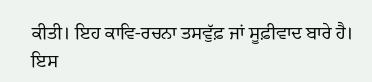ਕੀਤੀ। ਇਹ ਕਾਵਿ-ਰਚਨਾ ਤਸਵੁੱਫ਼ ਜਾਂ ਸੂਫ਼ੀਵਾਦ ਬਾਰੇ ਹੈ। ਇਸ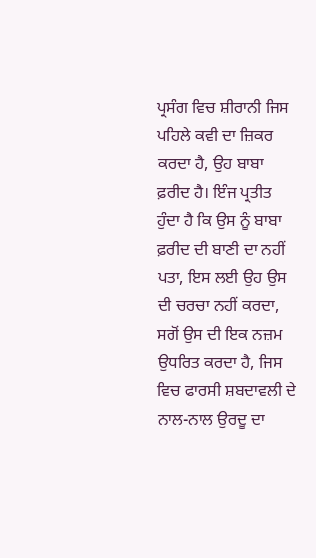ਪ੍ਰਸੰਗ ਵਿਚ ਸ਼ੀਰਾਨੀ ਜਿਸ ਪਹਿਲੇ ਕਵੀ ਦਾ ਜ਼ਿਕਰ ਕਰਦਾ ਹੈ, ਉਹ ਬਾਬਾ ਫ਼ਰੀਦ ਹੈ। ਇੰਜ ਪ੍ਰਤੀਤ ਹੁੰਦਾ ਹੈ ਕਿ ਉਸ ਨੂੰ ਬਾਬਾ ਫ਼ਰੀਦ ਦੀ ਬਾਣੀ ਦਾ ਨਹੀਂ ਪਤਾ, ਇਸ ਲਈ ਉਹ ਉਸ ਦੀ ਚਰਚਾ ਨਹੀਂ ਕਰਦਾ, ਸਗੋਂ ਉਸ ਦੀ ਇਕ ਨਜ਼ਮ ਉਧਰਿਤ ਕਰਦਾ ਹੈ, ਜਿਸ ਵਿਚ ਫਾਰਸੀ ਸ਼ਬਦਾਵਲੀ ਦੇ ਨਾਲ-ਨਾਲ ਉਰਦੂ ਦਾ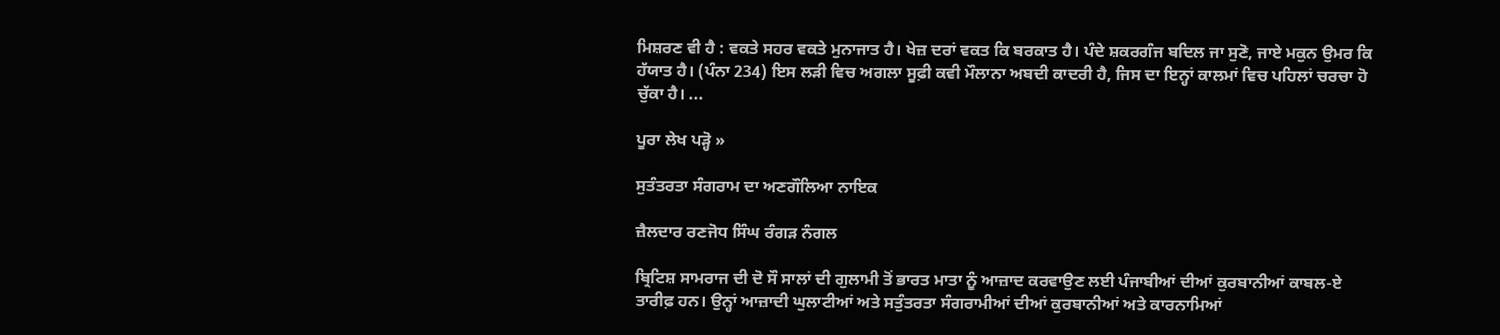ਮਿਸ਼ਰਣ ਵੀ ਹੈ : ਵਕਤੇ ਸਹਰ ਵਕਤੇ ਮੁਨਾਜਾਤ ਹੈ। ਖੇਜ਼ ਦਰਾਂ ਵਕਤ ਕਿ ਬਰਕਾਤ ਹੈ। ਪੰਦੇ ਸ਼ਕਰਗੰਜ ਬਦਿਲ ਜਾ ਸੁਣੋ, ਜਾਏ ਮਕੁਨ ਉਮਰ ਕਿ ਹੱਯਾਤ ਹੈ। (ਪੰਨਾ 234) ਇਸ ਲੜੀ ਵਿਚ ਅਗਲਾ ਸੂਫ਼ੀ ਕਵੀ ਮੌਲਾਨਾ ਅਬਦੀ ਕਾਦਰੀ ਹੈ, ਜਿਸ ਦਾ ਇਨ੍ਹਾਂ ਕਾਲਮਾਂ ਵਿਚ ਪਹਿਲਾਂ ਚਰਚਾ ਹੋ ਚੁੱਕਾ ਹੈ। ...

ਪੂਰਾ ਲੇਖ ਪੜ੍ਹੋ »

ਸੁਤੰਤਰਤਾ ਸੰਗਰਾਮ ਦਾ ਅਣਗੌਲਿਆ ਨਾਇਕ

ਜ਼ੈਲਦਾਰ ਰਣਜੋਧ ਸਿੰਘ ਰੰਗੜ ਨੰਗਲ

ਬ੍ਰਿਟਿਸ਼ ਸਾਮਰਾਜ ਦੀ ਦੋ ਸੌ ਸਾਲਾਂ ਦੀ ਗੁਲਾਮੀ ਤੋਂ ਭਾਰਤ ਮਾਤਾ ਨੂੰ ਆਜ਼ਾਦ ਕਰਵਾਉਣ ਲਈ ਪੰਜਾਬੀਆਂ ਦੀਆਂ ਕੁਰਬਾਨੀਆਂ ਕਾਬਲ-ਏ ਤਾਰੀਫ਼ ਹਨ। ਉਨ੍ਹਾਂ ਆਜ਼ਾਦੀ ਘੁਲਾਟੀਆਂ ਅਤੇ ਸਤੁੰਤਰਤਾ ਸੰਗਰਾਮੀਆਂ ਦੀਆਂ ਕੁਰਬਾਨੀਆਂ ਅਤੇ ਕਾਰਨਾਮਿਆਂ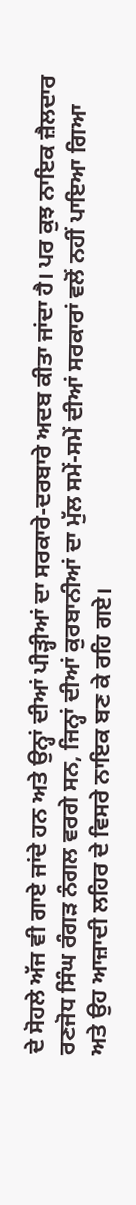ਦੇ ਸੋਹਲੇ ਅੱਜ ਵੀ ਗਾਏ ਜਾਂਦੇ ਹਨ ਅਤੇ ਉਨ੍ਹਾਂ ਦੀਆਂ ਪੀੜ੍ਹੀਆਂ ਦਾ ਸਰਕਾਰੇ-ਦਰਬਾਰੇ ਅਦਬ ਕੀਤਾ ਜਾਂਦਾ ਹੈ। ਪਰ ਕੁਝ ਨਾਇਕ ਜ਼ੈਲਦਾਰ ਰਣਜੋਧ ਸਿੰਘ ਰੰਗੜ ਨੰਗਲ ਵਰਗੇ ਸਨ, ਜਿਨ੍ਹਾਂ ਦੀਆਂ ਕੁਰਬਾਨੀਆਂ ਦਾ ਮੁੱਲ ਸਮੇਂ-ਸਮੇਂ ਦੀਆਂ ਸਰਕਾਰਾਂ ਵਲੋਂ ਨਹੀਂ ਪਾਇਆ ਗਿਆ ਅਤੇ ਉਹ ਆਜ਼ਾਦੀ ਲਹਿਰ ਦੇ ਵਿਸਰੇ ਨਾਇਕ ਬਣ ਕੇ ਰਹਿ ਗਏ।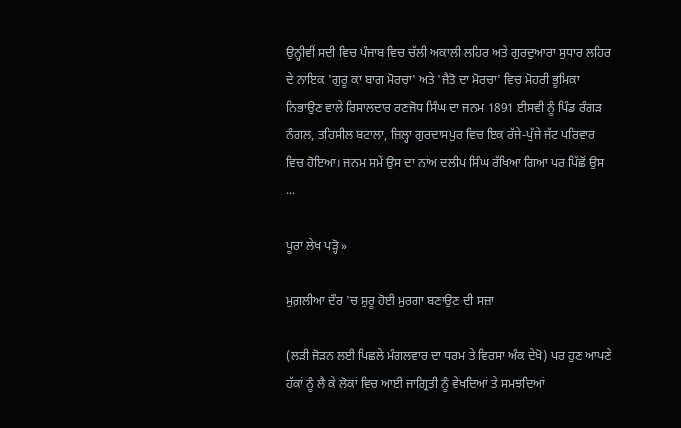ਉਨ੍ਹੀਵੀਂ ਸਦੀ ਵਿਚ ਪੰਜਾਬ ਵਿਚ ਚੱਲੀ ਅਕਾਲੀ ਲਹਿਰ ਅਤੇ ਗੁਰਦੁਆਰਾ ਸੁਧਾਰ ਲਹਿਰ ਦੇ ਨਾਇਕ 'ਗੁਰੂ ਕਾ ਬਾਗ ਮੋਰਚਾ' ਅਤੇ 'ਜੈਤੋ ਦਾ ਮੋਰਚਾ' ਵਿਚ ਮੋਹਰੀ ਭੂਮਿਕਾ ਨਿਭਾਉਣ ਵਾਲੇ ਰਿਸਾਲਦਾਰ ਰਣਜੋਧ ਸਿੰਘ ਦਾ ਜਨਮ 1891 ਈਸਵੀ ਨੂੰ ਪਿੰਡ ਰੰਗੜ ਨੰਗਲ, ਤਹਿਸੀਲ ਬਟਾਲਾ, ਜ਼ਿਲ੍ਹਾ ਗੁਰਦਾਸਪੁਰ ਵਿਚ ਇਕ ਰੱਜੇ-ਪੁੱਜੇ ਜੱਟ ਪਰਿਵਾਰ ਵਿਚ ਹੋਇਆ। ਜਨਮ ਸਮੇਂ ਉਸ ਦਾ ਨਾਂਅ ਦਲੀਪ ਸਿੰਘ ਰੱਖਿਆ ਗਿਆ ਪਰ ਪਿੱਛੋਂ ਉਸ ...

ਪੂਰਾ ਲੇਖ ਪੜ੍ਹੋ »

ਮੁਗ਼ਲੀਆ ਦੌਰ 'ਚ ਸ਼ੁਰੂ ਹੋਈ ਮੁਰਗਾ ਬਣਾਉਣ ਦੀ ਸਜ਼ਾ

(ਲੜੀ ਜੋੜਨ ਲਈ ਪਿਛਲੇ ਮੰਗਲਵਾਰ ਦਾ ਧਰਮ ਤੇ ਵਿਰਸਾ ਅੰਕ ਦੇਖੋ) ਪਰ ਹੁਣ ਆਪਣੇ ਹੱਕਾਂ ਨੂੰ ਲੈ ਕੇ ਲੋਕਾਂ ਵਿਚ ਆਈ ਜਾਗ੍ਰਿਤੀ ਨੂੰ ਵੇਖਦਿਆਂ ਤੇ ਸਮਝਦਿਆਂ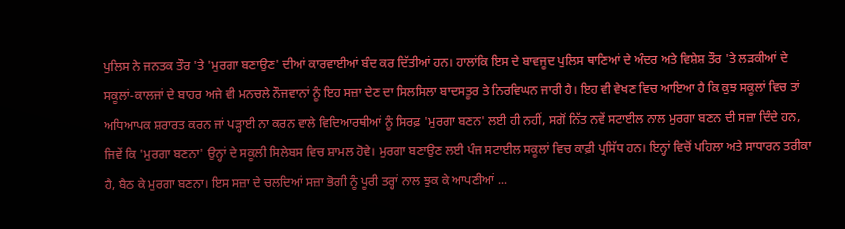ਪੁਲਿਸ ਨੇ ਜਨਤਕ ਤੌਰ 'ਤੇ 'ਮੁਰਗਾ ਬਣਾਉਣ' ਦੀਆਂ ਕਾਰਵਾਈਆਂ ਬੰਦ ਕਰ ਦਿੱਤੀਆਂ ਹਨ। ਹਾਲਾਂਕਿ ਇਸ ਦੇ ਬਾਵਜੂਦ ਪੁਲਿਸ ਥਾਣਿਆਂ ਦੇ ਅੰਦਰ ਅਤੇ ਵਿਸ਼ੇਸ਼ ਤੌਰ 'ਤੇ ਲੜਕੀਆਂ ਦੇ ਸਕੂਲਾਂ-ਕਾਲਜਾਂ ਦੇ ਬਾਹਰ ਅਜੇ ਵੀ ਮਨਚਲੇ ਨੌਜਵਾਨਾਂ ਨੂੰ ਇਹ ਸਜ਼ਾ ਦੇਣ ਦਾ ਸਿਲਸਿਲਾ ਬਾਦਸਤੂਰ ਤੇ ਨਿਰਵਿਘਨ ਜਾਰੀ ਹੈ। ਇਹ ਵੀ ਵੇਖਣ ਵਿਚ ਆਇਆ ਹੈ ਕਿ ਕੁਝ ਸਕੂਲਾਂ ਵਿਚ ਤਾਂ ਅਧਿਆਪਕ ਸ਼ਰਾਰਤ ਕਰਨ ਜਾਂ ਪੜ੍ਹਾਈ ਨਾ ਕਰਨ ਵਾਲੇ ਵਿਦਿਆਰਥੀਆਂ ਨੂੰ ਸਿਰਫ਼ 'ਮੁਰਗਾ ਬਣਨ' ਲਈ ਹੀ ਨਹੀਂ, ਸਗੋਂ ਨਿੱਤ ਨਵੇਂ ਸਟਾਈਲ ਨਾਲ ਮੁਰਗਾ ਬਣਨ ਦੀ ਸਜ਼ਾ ਦਿੰਦੇ ਹਨ, ਜਿਵੇਂ ਕਿ 'ਮੁਰਗਾ ਬਣਨਾ' ਉਨ੍ਹਾਂ ਦੇ ਸਕੂਲੀ ਸਿਲੇਬਸ ਵਿਚ ਸ਼ਾਮਲ ਹੋਵੇ। ਮੁਰਗਾ ਬਣਾਉਣ ਲਈ ਪੰਜ ਸਟਾਈਲ ਸਕੂਲਾਂ ਵਿਚ ਕਾਫ਼ੀ ਪ੍ਰਸਿੱਧ ਹਨ। ਇਨ੍ਹਾਂ ਵਿਚੋਂ ਪਹਿਲਾ ਅਤੇ ਸਾਧਾਰਨ ਤਰੀਕਾ ਹੈ, ਬੈਠ ਕੇ ਮੁਰਗਾ ਬਣਨਾ। ਇਸ ਸਜ਼ਾ ਦੇ ਚਲਦਿਆਂ ਸਜ਼ਾ ਭੋਗੀ ਨੂੰ ਪੂਰੀ ਤਰ੍ਹਾਂ ਨਾਲ ਝੁਕ ਕੇ ਆਪਣੀਆਂ ...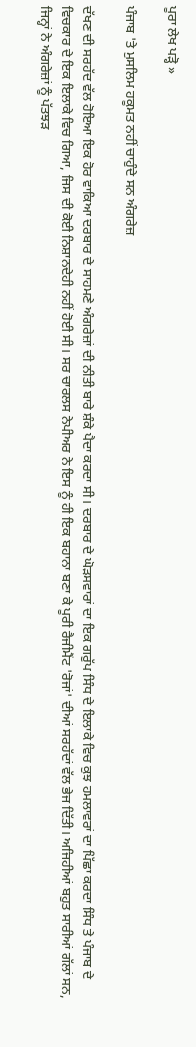ਪੂਰਾ ਲੇਖ ਪੜ੍ਹੋ »

ਪੰਜਾਬ 'ਤੇ ਮੁਸਲਿਮ ਹਕੂਮਤ ਨਹੀਂ ਚਾਹੁੰਦੇ ਸਨ ਅੰਗਰੇਜ਼

ਦੱਖਣ ਦੀ ਸਰਹੱਦ ਵੱਲ ਹੋਇਆ ਇਕ ਹੋਰ ਵਾਕਿਆ ਦਰਬਾਰ ਦੇ ਸਾਹਮਣੇ ਅੰਗਰੇਜ਼ਾਂ ਦੀ ਨੀਤੀ ਬਾਰੇ ਸ਼ੰਕੇ ਪੈਦਾ ਕਰਦਾ ਸੀ। ਦਰਬਾਰ ਦੇ ਘੋੜਸਵਾਰਾਂ ਦਾ ਇਕ ਗਰੁੱਪ ਸਿੰਧ ਦੇ ਇਲਾਕੇ ਵਿਚ ਕੁਝ ਹਮਲਾਵਰਾਂ ਦਾ ਪਿੱਛਾ ਕਰਦਾ ਸਿੰਧ ਤੇ ਪੰਜਾਬ ਦੇ ਵਿਚਕਾਰ ਦੇ ਇਕ ਇਲਾਕੇ ਵਿਚ ਗਿਆ, ਜਿਸ ਦੀ ਕੋਈ ਨਿਸ਼ਾਨਦੇਹੀ ਨਹੀਂ ਹੋਈ ਸੀ। ਸਰ ਚਾਰਲਸ ਨੇਪੀਅਰ ਨੇ ਇਸ ਨੂੰ ਹੀ ਇਕ ਬਹਾਨਾ ਬਣਾ ਕੇ ਪੂਰੀ ਰੈਜੀਮੈਂਟ 'ਰੋਜਾਂ' ਦੀਆਂ ਸਰਹੱਦਾਂ ਵੱਲ ਭੇਜ ਦਿੱਤੀ। ਅਜਿਹੀਆਂ ਬਹੁਤ ਸਾਰੀਆਂ ਗੱਲਾਂ ਸਨ, ਜਿਨ੍ਹਾਂ ਨੇ ਅੰਗਰੇਜ਼ਾਂ ਨੂੰ ਪੱਤਝੜ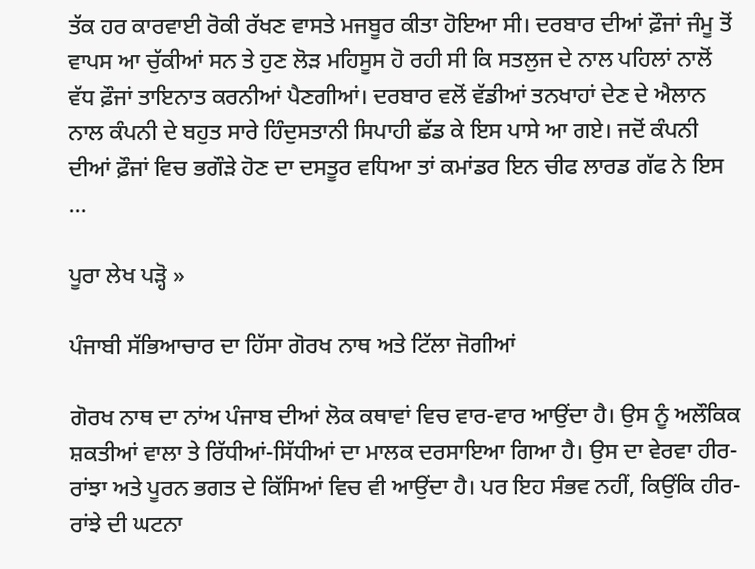ਤੱਕ ਹਰ ਕਾਰਵਾਈ ਰੋਕੀ ਰੱਖਣ ਵਾਸਤੇ ਮਜਬੂਰ ਕੀਤਾ ਹੋਇਆ ਸੀ। ਦਰਬਾਰ ਦੀਆਂ ਫ਼ੌਜਾਂ ਜੰਮੂ ਤੋਂ ਵਾਪਸ ਆ ਚੁੱਕੀਆਂ ਸਨ ਤੇ ਹੁਣ ਲੋੜ ਮਹਿਸੂਸ ਹੋ ਰਹੀ ਸੀ ਕਿ ਸਤਲੁਜ ਦੇ ਨਾਲ ਪਹਿਲਾਂ ਨਾਲੋਂ ਵੱਧ ਫ਼ੌਜਾਂ ਤਾਇਨਾਤ ਕਰਨੀਆਂ ਪੈਣਗੀਆਂ। ਦਰਬਾਰ ਵਲੋਂ ਵੱਡੀਆਂ ਤਨਖਾਹਾਂ ਦੇਣ ਦੇ ਐਲਾਨ ਨਾਲ ਕੰਪਨੀ ਦੇ ਬਹੁਤ ਸਾਰੇ ਹਿੰਦੁਸਤਾਨੀ ਸਿਪਾਹੀ ਛੱਡ ਕੇ ਇਸ ਪਾਸੇ ਆ ਗਏ। ਜਦੋਂ ਕੰਪਨੀ ਦੀਆਂ ਫ਼ੌਜਾਂ ਵਿਚ ਭਗੌੜੇ ਹੋਣ ਦਾ ਦਸਤੂਰ ਵਧਿਆ ਤਾਂ ਕਮਾਂਡਰ ਇਨ ਚੀਫ ਲਾਰਡ ਗੱਫ ਨੇ ਇਸ ...

ਪੂਰਾ ਲੇਖ ਪੜ੍ਹੋ »

ਪੰਜਾਬੀ ਸੱਭਿਆਚਾਰ ਦਾ ਹਿੱਸਾ ਗੋਰਖ ਨਾਥ ਅਤੇ ਟਿੱਲਾ ਜੋਗੀਆਂ

ਗੋਰਖ ਨਾਥ ਦਾ ਨਾਂਅ ਪੰਜਾਬ ਦੀਆਂ ਲੋਕ ਕਥਾਵਾਂ ਵਿਚ ਵਾਰ-ਵਾਰ ਆਉਂਦਾ ਹੈ। ਉਸ ਨੂੰ ਅਲੌਕਿਕ ਸ਼ਕਤੀਆਂ ਵਾਲਾ ਤੇ ਰਿੱਧੀਆਂ-ਸਿੱਧੀਆਂ ਦਾ ਮਾਲਕ ਦਰਸਾਇਆ ਗਿਆ ਹੈ। ਉਸ ਦਾ ਵੇਰਵਾ ਹੀਰ-ਰਾਂਝਾ ਅਤੇ ਪੂਰਨ ਭਗਤ ਦੇ ਕਿੱਸਿਆਂ ਵਿਚ ਵੀ ਆਉਂਦਾ ਹੈ। ਪਰ ਇਹ ਸੰਭਵ ਨਹੀਂ, ਕਿਉਂਕਿ ਹੀਰ-ਰਾਂਝੇ ਦੀ ਘਟਨਾ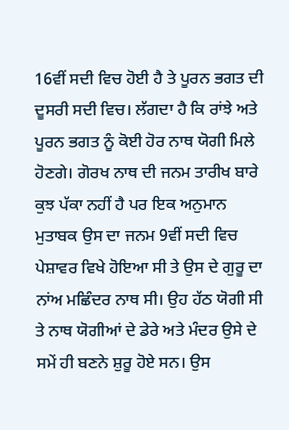16ਵੀਂ ਸਦੀ ਵਿਚ ਹੋਈ ਹੈ ਤੇ ਪੂਰਨ ਭਗਤ ਦੀ ਦੂਸਰੀ ਸਦੀ ਵਿਚ। ਲੱਗਦਾ ਹੈ ਕਿ ਰਾਂਝੇ ਅਤੇ ਪੂਰਨ ਭਗਤ ਨੂੰ ਕੋਈ ਹੋਰ ਨਾਥ ਯੋਗੀ ਮਿਲੇ ਹੋਣਗੇ। ਗੋਰਖ ਨਾਥ ਦੀ ਜਨਮ ਤਾਰੀਖ ਬਾਰੇ ਕੁਝ ਪੱਕਾ ਨਹੀਂ ਹੈ ਪਰ ਇਕ ਅਨੁਮਾਨ ਮੁਤਾਬਕ ਉਸ ਦਾ ਜਨਮ 9ਵੀਂ ਸਦੀ ਵਿਚ ਪੇਸ਼ਾਵਰ ਵਿਖੇ ਹੋਇਆ ਸੀ ਤੇ ਉਸ ਦੇ ਗੁਰੂ ਦਾ ਨਾਂਅ ਮਛਿੰਦਰ ਨਾਥ ਸੀ। ਉਹ ਹੱਠ ਯੋਗੀ ਸੀ ਤੇ ਨਾਥ ਯੋਗੀਆਂ ਦੇ ਡੇਰੇ ਅਤੇ ਮੰਦਰ ਉਸੇ ਦੇ ਸਮੇਂ ਹੀ ਬਣਨੇ ਸ਼ੁਰੂ ਹੋਏ ਸਨ। ਉਸ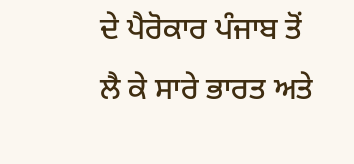ਦੇ ਪੈਰੋਕਾਰ ਪੰਜਾਬ ਤੋਂ ਲੈ ਕੇ ਸਾਰੇ ਭਾਰਤ ਅਤੇ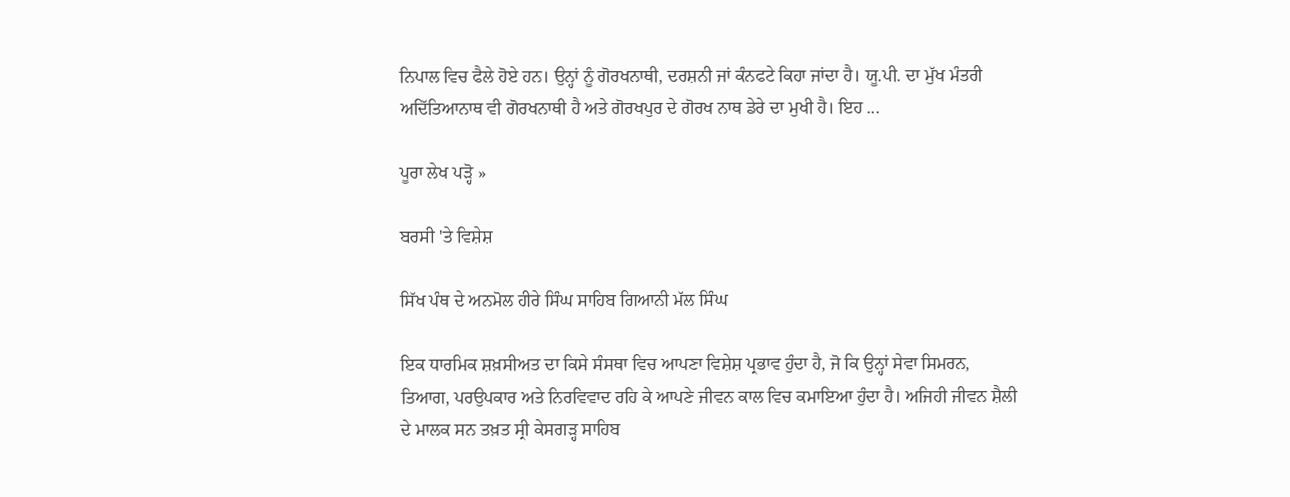ਨਿਪਾਲ ਵਿਚ ਫੈਲੇ ਹੋਏ ਹਨ। ਉਨ੍ਹਾਂ ਨੂੰ ਗੋਰਖਨਾਥੀ, ਦਰਸ਼ਨੀ ਜਾਂ ਕੰਨਫਟੇ ਕਿਹਾ ਜਾਂਦਾ ਹੈ। ਯੂ.ਪੀ. ਦਾ ਮੁੱਖ ਮੰਤਰੀ ਅਦਿੱਤਿਆਨਾਥ ਵੀ ਗੋਰਖਨਾਥੀ ਹੈ ਅਤੇ ਗੋਰਖਪੁਰ ਦੇ ਗੋਰਖ ਨਾਥ ਡੇਰੇ ਦਾ ਮੁਖੀ ਹੈ। ਇਹ ...

ਪੂਰਾ ਲੇਖ ਪੜ੍ਹੋ »

ਬਰਸੀ 'ਤੇ ਵਿਸ਼ੇਸ਼

ਸਿੱਖ ਪੰਥ ਦੇ ਅਨਮੋਲ ਹੀਰੇ ਸਿੰਘ ਸਾਹਿਬ ਗਿਆਨੀ ਮੱਲ ਸਿੰਘ

ਇਕ ਧਾਰਮਿਕ ਸ਼ਖ਼ਸੀਅਤ ਦਾ ਕਿਸੇ ਸੰਸਥਾ ਵਿਚ ਆਪਣਾ ਵਿਸ਼ੇਸ਼ ਪ੍ਰਭਾਵ ਹੁੰਦਾ ਹੈ, ਜੋ ਕਿ ਉਨ੍ਹਾਂ ਸੇਵਾ ਸਿਮਰਨ, ਤਿਆਗ, ਪਰਉਪਕਾਰ ਅਤੇ ਨਿਰਵਿਵਾਦ ਰਹਿ ਕੇ ਆਪਣੇ ਜੀਵਨ ਕਾਲ ਵਿਚ ਕਮਾਇਆ ਹੁੰਦਾ ਹੈ। ਅਜਿਹੀ ਜੀਵਨ ਸ਼ੈਲੀ ਦੇ ਮਾਲਕ ਸਨ ਤਖ਼ਤ ਸ੍ਰੀ ਕੇਸਗੜ੍ਹ ਸਾਹਿਬ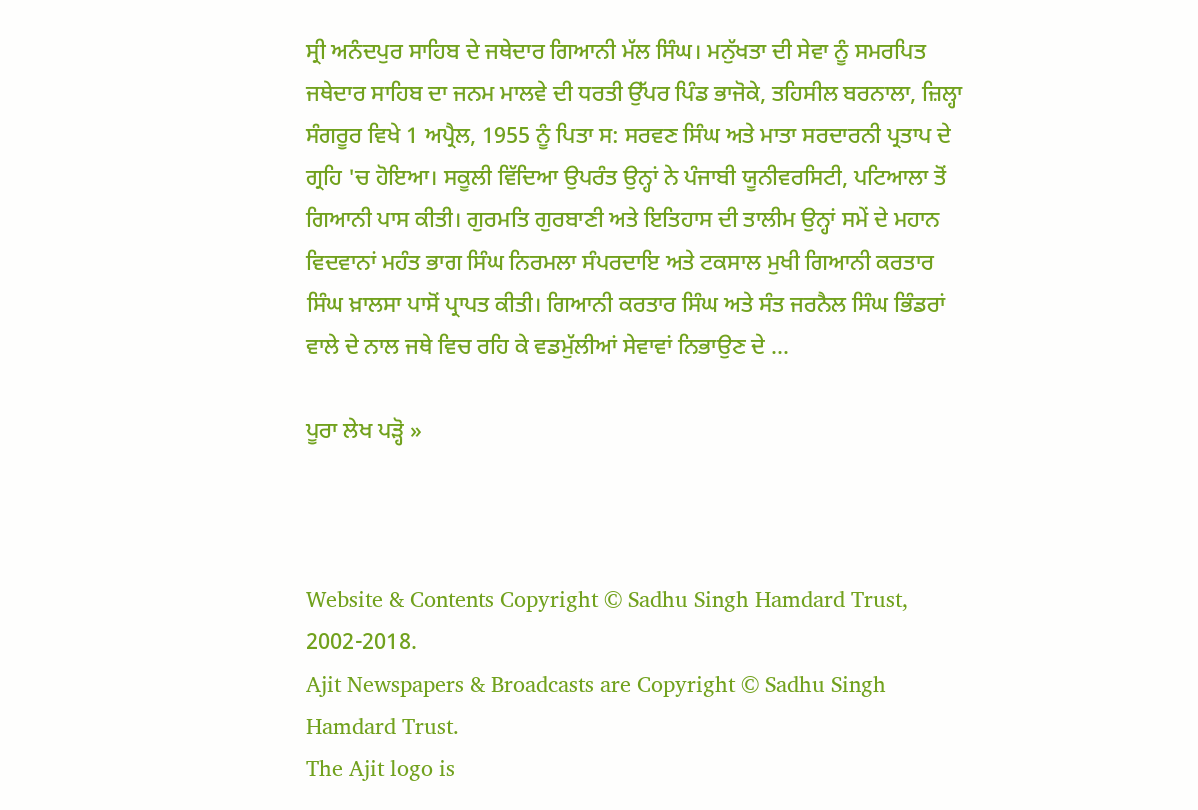ਸ੍ਰੀ ਅਨੰਦਪੁਰ ਸਾਹਿਬ ਦੇ ਜਥੇਦਾਰ ਗਿਆਨੀ ਮੱਲ ਸਿੰਘ। ਮਨੁੱਖਤਾ ਦੀ ਸੇਵਾ ਨੂੰ ਸਮਰਪਿਤ ਜਥੇਦਾਰ ਸਾਹਿਬ ਦਾ ਜਨਮ ਮਾਲਵੇ ਦੀ ਧਰਤੀ ਉੱਪਰ ਪਿੰਡ ਭਾਜੋਕੇ, ਤਹਿਸੀਲ ਬਰਨਾਲਾ, ਜ਼ਿਲ੍ਹਾ ਸੰਗਰੂਰ ਵਿਖੇ 1 ਅਪ੍ਰੈਲ, 1955 ਨੂੰ ਪਿਤਾ ਸ: ਸਰਵਣ ਸਿੰਘ ਅਤੇ ਮਾਤਾ ਸਰਦਾਰਨੀ ਪ੍ਰਤਾਪ ਦੇ ਗ੍ਰਹਿ 'ਚ ਹੋਇਆ। ਸਕੂਲੀ ਵਿੱਦਿਆ ਉਪਰੰਤ ਉਨ੍ਹਾਂ ਨੇ ਪੰਜਾਬੀ ਯੂਨੀਵਰਸਿਟੀ, ਪਟਿਆਲਾ ਤੋਂ ਗਿਆਨੀ ਪਾਸ ਕੀਤੀ। ਗੁਰਮਤਿ ਗੁਰਬਾਣੀ ਅਤੇ ਇਤਿਹਾਸ ਦੀ ਤਾਲੀਮ ਉਨ੍ਹਾਂ ਸਮੇਂ ਦੇ ਮਹਾਨ ਵਿਦਵਾਨਾਂ ਮਹੰਤ ਭਾਗ ਸਿੰਘ ਨਿਰਮਲਾ ਸੰਪਰਦਾਇ ਅਤੇ ਟਕਸਾਲ ਮੁਖੀ ਗਿਆਨੀ ਕਰਤਾਰ ਸਿੰਘ ਖ਼ਾਲਸਾ ਪਾਸੋਂ ਪ੍ਰਾਪਤ ਕੀਤੀ। ਗਿਆਨੀ ਕਰਤਾਰ ਸਿੰਘ ਅਤੇ ਸੰਤ ਜਰਨੈਲ ਸਿੰਘ ਭਿੰਡਰਾਂ ਵਾਲੇ ਦੇ ਨਾਲ ਜਥੇ ਵਿਚ ਰਹਿ ਕੇ ਵਡਮੁੱਲੀਆਂ ਸੇਵਾਵਾਂ ਨਿਭਾਉਣ ਦੇ ...

ਪੂਰਾ ਲੇਖ ਪੜ੍ਹੋ »



Website & Contents Copyright © Sadhu Singh Hamdard Trust, 2002-2018.
Ajit Newspapers & Broadcasts are Copyright © Sadhu Singh Hamdard Trust.
The Ajit logo is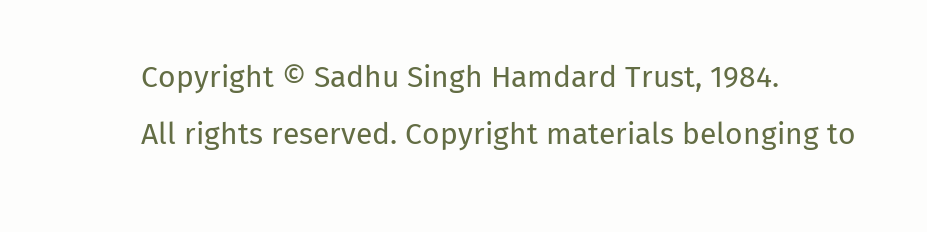Copyright © Sadhu Singh Hamdard Trust, 1984.
All rights reserved. Copyright materials belonging to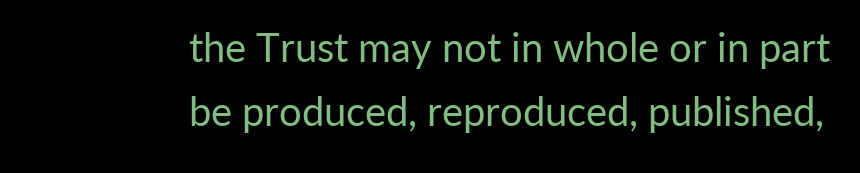the Trust may not in whole or in part be produced, reproduced, published,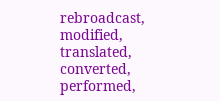rebroadcast, modified, translated, converted, performed,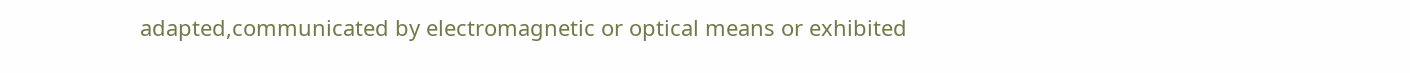adapted,communicated by electromagnetic or optical means or exhibited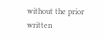without the prior written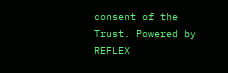consent of the Trust. Powered by REFLEX